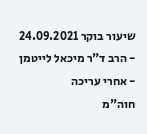שיעור בוקר 24.09.2021 - הרב ד"ר מיכאל לייטמן - אחרי עריכה
חוה"מ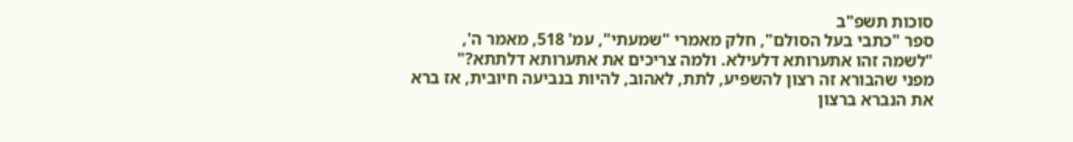סוכות תשפ"ב
ספר "כתבי בעל הסולם", חלק מאמרי "שמעתי", עמ' 518, מאמר ה',
"לשמה זהו אתערותא דלעילא. ולמה צריכים את אתערותא דלתתא?"
מפני שהבורא זה רצון להשפיע, לתת, לאהוב, להיות בנביעה חיובית, אז ברא את הנברא ברצון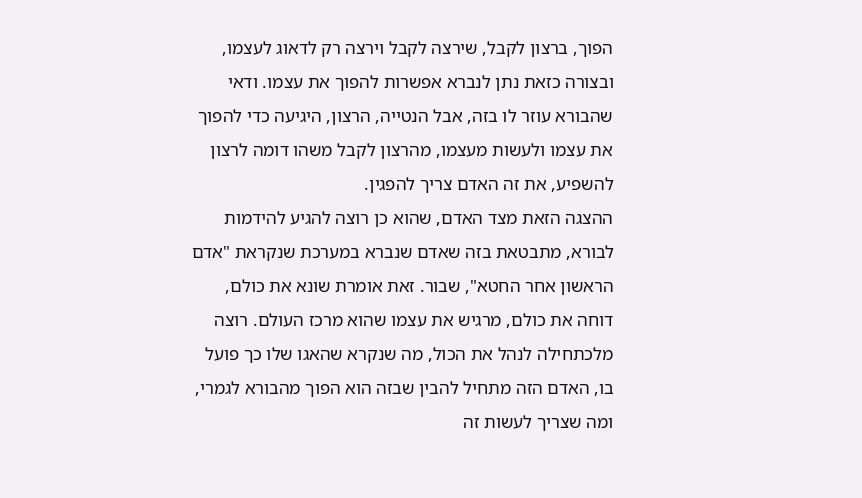הפוך, ברצון לקבל, שירצה לקבל וירצה רק לדאוג לעצמו, ובצורה כזאת נתן לנברא אפשרות להפוך את עצמו. ודאי שהבורא עוזר לו בזה, אבל הנטייה, הרצון, היגיעה כדי להפוך את עצמו ולעשות מעצמו, מהרצון לקבל משהו דומה לרצון להשפיע, את זה האדם צריך להפגין.
ההצגה הזאת מצד האדם, שהוא כן רוצה להגיע להידמות לבורא, מתבטאת בזה שאדם שנברא במערכת שנקראת "אדם הראשון אחר החטא", שבור. זאת אומרת שונא את כולם, דוחה את כולם, מרגיש את עצמו שהוא מרכז העולם. רוצה מלכתחילה לנהל את הכול, מה שנקרא שהאגו שלו כך פועל בו, האדם הזה מתחיל להבין שבזה הוא הפוך מהבורא לגמרי, ומה שצריך לעשות זה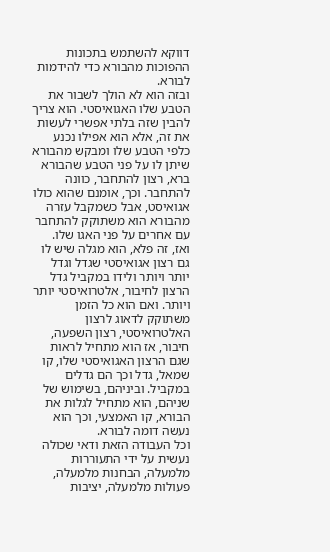דווקא להשתמש בתכונות ההפוכות מהבורא כדי להידמות לבורא.
ובזה הוא לא הולך לשבור את הטבע שלו האגואיסטי. הוא צריך להבין שזה בלתי אפשרי לעשות את זה, אלא הוא אפילו נכנע כלפי הטבע שלו ומבקש מהבורא שיתן לו על פני הטבע שהבורא ברא, רצון להתחבר, כוונה להתחבר. וכך, אומנם שהוא כולו אגואיסט, אבל כשמקבל עזרה מהבורא הוא משתוקק להתחבר עם אחרים על פני האגו שלו.
ואז, זה פלא, הוא מגלה שיש לו גם רצון אגואיסטי שגדל וגדל יותר ויותר ולידו במקביל גדל הרצון לחיבור, אלטרואיסטי יותר ויותר. ואם הוא כל הזמן משתוקק לדאוג לרצון האלטרואיסטי, רצון השפעה, חיבור, אז הוא מתחיל לראות שגם הרצון האגואיסטי שלו, קו שמאל, גדל וכך הם גדלים במקביל. וביניהם, בשימוש של שניהם, הוא מתחיל לגלות את הבורא, קו האמצעי, וכך הוא נעשה דומה לבורא.
וכל העבודה הזאת ודאי שכולה נעשית על ידי התעוררות מלמעלה, הבחנות מלמעלה, פעולות מלמעלה, יציבות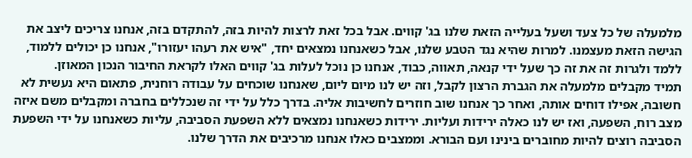מלמעלה של כל צעד ושעל בעלייה הזאת שלנו בג' קווים. אבל בכל זאת לרצות להיות בזה, להתקדם בזה, אנחנו צריכים ליצב את הגישה הזאת מעצמנו. למרות שהיא נגד הטבע שלנו, אבל כשאנחנו נמצאים יחד, "איש את רעהו יעזורו", אנחנו כן יכולים ללמוד, ללמד ולגרות זה את זה כך שעל ידי קנאה, תאווה, כבוד, אנחנו כן נוכל לעלות בג' קווים האלו לקראת החיבור הנכון המאוזן.
תמיד מקבלים מלמעלה את הגברת הרצון לקבל, וזה יש לנו מיום ליום, שאנחנו שוכחים על עבודה רוחנית, פתאום היא נעשית לא חשובה, אפילו דוחים אותה, ואחר כך אנחנו שוב חוזרים לחשיבות אליה. בדרך כלל על ידי זה שנכללים בחברה ומקבלים משם איזה מצב רוח, השפעה, ואז יש לנו כאלה ירידות ועליות. ירידות כשאנחנו נמצאים ללא השפעת הסביבה, עליות כשאנחנו על ידי השפעת הסביבה רוצים להיות מחוברים בינינו ועם הבורא. וממצבים כאלו אנחנו מרכיבים את הדרך שלנו.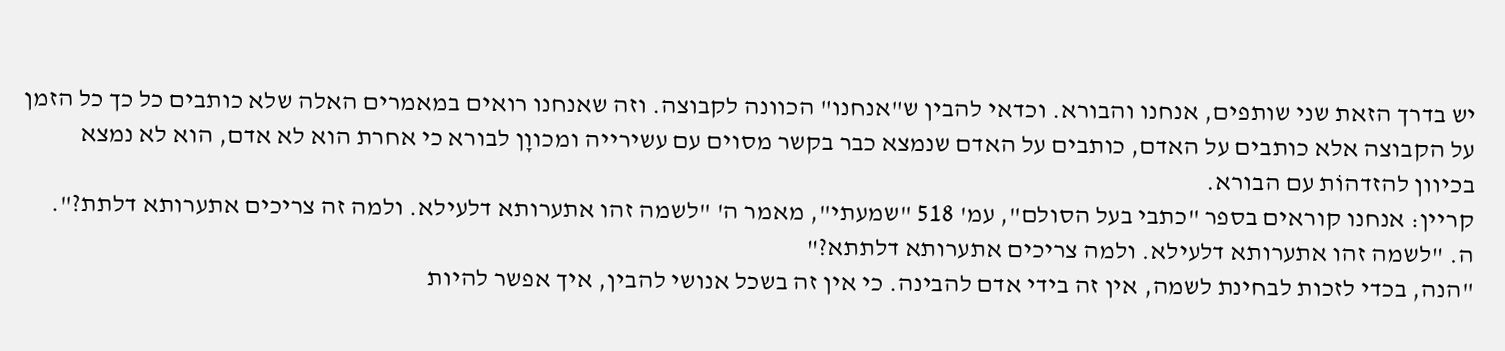יש בדרך הזאת שני שותפים, אנחנו והבורא. וכדאי להבין ש"אנחנו" הכוונה לקבוצה. וזה שאנחנו רואים במאמרים האלה שלא כותבים כל כך כל הזמן על הקבוצה אלא כותבים על האדם, כותבים על האדם שנמצא כבר בקשר מסוים עם עשירייה ומכווָן לבורא כי אחרת הוא לא אדם, הוא לא נמצא בכיוון להזדהוֹת עם הבורא.
קריין: אנחנו קוראים בספר "כתבי בעל הסולם", עמ' 518 "שמעתי", מאמר ה' "לשמה זהו אתערותא דלעילא. ולמה זה צריכים אתערותא דלתת?".
ה. "לשמה זהו אתערותא דלעילא. ולמה צריכים אתערותא דלתתא?"
"הנה, בכדי לזכות לבחינת לשמה, אין זה בידי אדם להבינה. כי אין זה בשכל אנושי להבין, איך אפשר להיות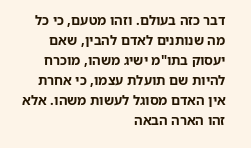דבר כזה בעולם. וזהו מטעם, כי כל מה שנותנים לאדם להבין, שאם יעסוק בתו"מ ישיג משהו, מוכרח להיות שם תועלת עצמו, כי אחרת אין האדם מסוגל לעשות משהו. אלא זהו הארה הבאה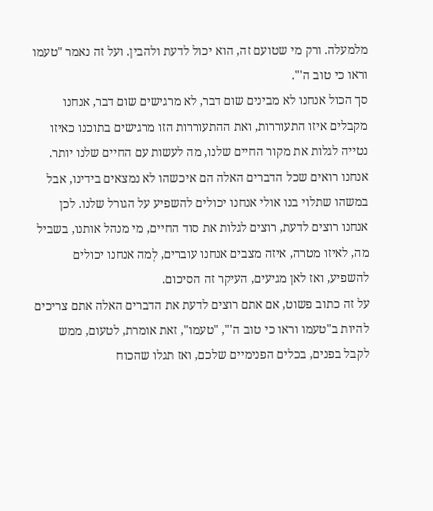מלמעלה. ורק מי שטועם זה, הוא יכול לדעת ולהבין. ועל זה נאמר "טעמו וראו כי טוב ה'".
סך הכול אנחנו לא מבינים שום דבר, לא מרגישים שום דבר, אנחנו מקבלים איזו התעוררות, ואת ההתעוררות הזו מרגישים בתוכנו כאיזו נטייה לגלות את מקור החיים שלנו, מה לעשות עם החיים שלנו יותר. אנחנו רואים שכל הדברים האלה הם איכשהו לא נמצאים בידינו, אבל במשהו שתלוי בנו אולי אנחנו יכולים להשפיע על הגורל שלנו. לכן אנחנו רוצים לדעת, רוצים לגלות את סוד החיים, מי מנהל אותנו, בשביל מה, לאיזו מטרה, איזה מצבים אנחנו עוברים, לְמה אנחנו יכולים להשפיע, ואז לאן מגיעים, העיקר זה הסיכום.
על זה כתוב פשוט, אם אתם רוצים לדעת את הדברים האלה אתם צריכים להיות ב"טעמו וראו כי טוב ה'", "טעמו", זאת אומרת, לטעום, ממש לקבל בפנים, בכלים הפנימיים שלכם, ואז תגלו שהכוח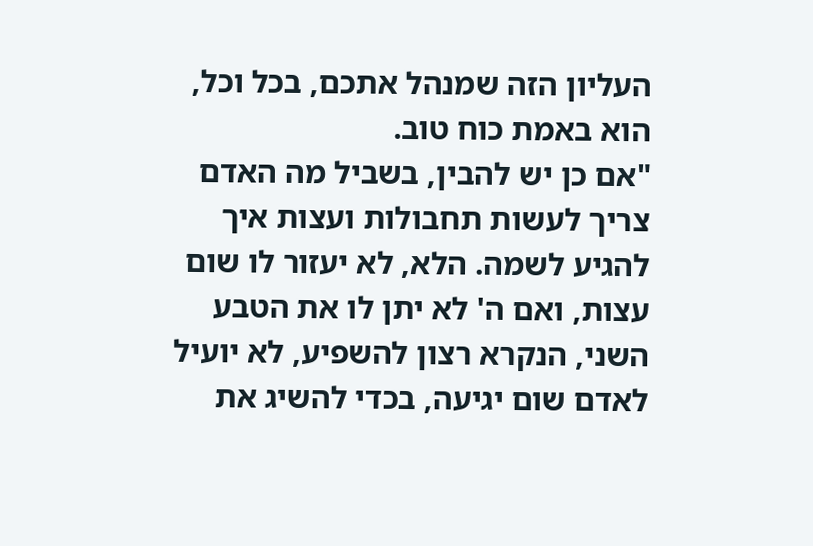העליון הזה שמנהל אתכם, בכל וכל, הוא באמת כוח טוב.
"אם כן יש להבין, בשביל מה האדם צריך לעשות תחבולות ועצות איך להגיע לשמה. הלא, לא יעזור לו שום עצות, ואם ה' לא יתן לו את הטבע השני, הנקרא רצון להשפיע, לא יועיל לאדם שום יגיעה, בכדי להשיג את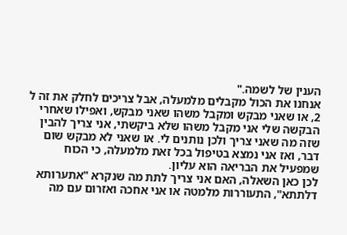הענין של לשמה."
אנחנו את הכול מקבלים מלמעלה, אבל צריכים לחלק את זה ל 2, או שאני מבקש ומקבל משהו שאני מבקש, ואפילו שאחרי הבקשה שלי אני מקבל משהו שלא ביקשתי, אני צריך להבין שזה מה שאני צריך ולכן נותנים לי. או שאני לא מבקש שום דבר, ואז אני נמצא בטיפול בכל זאת מלמעלה, כי הכוח שמפעיל את הבריאה הוא עליון.
לכן כאן השאלה, האם אני צריך לתת מה שנקרא "אתערותא דלתתא", התעוררות מלמטה או אני אחכה ואזרום עם מה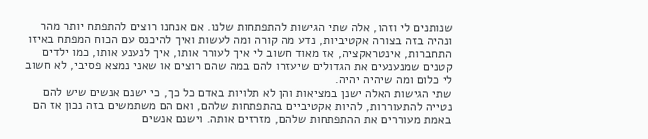שנותנים לי וזהו, אלה שתי הגישות להתפתחות שלנו. אם אנחנו רוצים להתפתח יותר מהר ונהיה בזה בצורה אקטיביות, נדע מה קורה ומה לעשות ואיך להיכנס עם הכוח המפתח באיזו התחברות, אינטראקציה, אז מאוד חשוב לי איך לעורר אותו, איך לנענע אותו, כמו ילדים קטנים שמנענעים את הגדולים שיעזרו להם במה שהם רוצים או שאני נמצא פסיבי, לא חשוב לי כלום ומה שיהיה יהיה.
שתי הגישות האלה ישנן במציאות והן לא תלויות באדם כל כך, כי ישנם אנשים שיש להם נטייה להתעוררות, להיות אקטיביים בהתפתחות שלהם, ואם הם משתמשים בזה נכון אז הם באמת מעוררים את ההתפתחות שלהם, מזרזים אותה. וישנם אנשים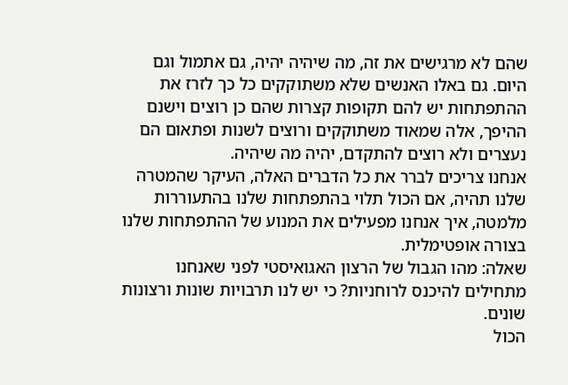שהם לא מרגישים את זה, מה שיהיה יהיה, גם אתמול וגם היום. גם באלו האנשים שלא משתוקקים כל כך לזרז את ההתפתחות יש להם תקופות קצרות שהם כן רוצים וישנם ההיפך, אלה שמאוד משתוקקים ורוצים לשנות ופתאום הם נעצרים ולא רוצים להתקדם, יהיה מה שיהיה.
אנחנו צריכים לברר את כל הדברים האלה, העיקר שהמטרה שלנו תהיה, אם הכול תלוי בהתפתחות שלנו בהתעוררות מלמטה, איך אנחנו מפעילים את המנוע של ההתפתחות שלנו בצורה אופטימלית.
שאלה: מהו הגבול של הרצון האגואיסטי לפני שאנחנו מתחילים להיכנס לרוחניות? כי יש לנו תרבויות שונות ורצונות שונים.
הכול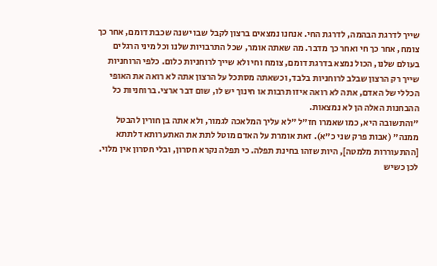שייך לדרגת הבהמה, לדרגת החי. אנחנו נמצאים ברצון לקבל שבו ישנה שכבת דומם, אחר כך צומח, אחר כך חי ואחר כך מדבר. מה שאתה אומר, שכל התרבויות שלנו וכל מיני הרגלים בעולם שלנו, הכול נמצא בדרגת דומם, צומח וחי ולא שייך לרוחניות כלום. כלפי הרוחניות שייך רק הרצון שבלב לרוחניות בלבד, וכשאתה מסתכל על הרצון אתה לא רואה את האופי הכללי של האדם, אתה לא רואה איזו תרבות או חינוך יש לו, שום דבר ארצי. ברוחניות כל ההבחנות האלה הן לא נמצאות.
"והתשובה היא, כמו שאמרו חז"ל "לא עליך המלאכה לגמור, ולא אתה בן חורין להבטל ממנה" (אבות פרק שני כ"א). זאת אומרת על האדם מוטל לתת את האתערותא דלתתא [ההתעוררות מלמטה], היות שזהו בחינת תפלה. כי תפלה נקרא חסרון, ובלי חסרון אין מלוי. לכן כשיש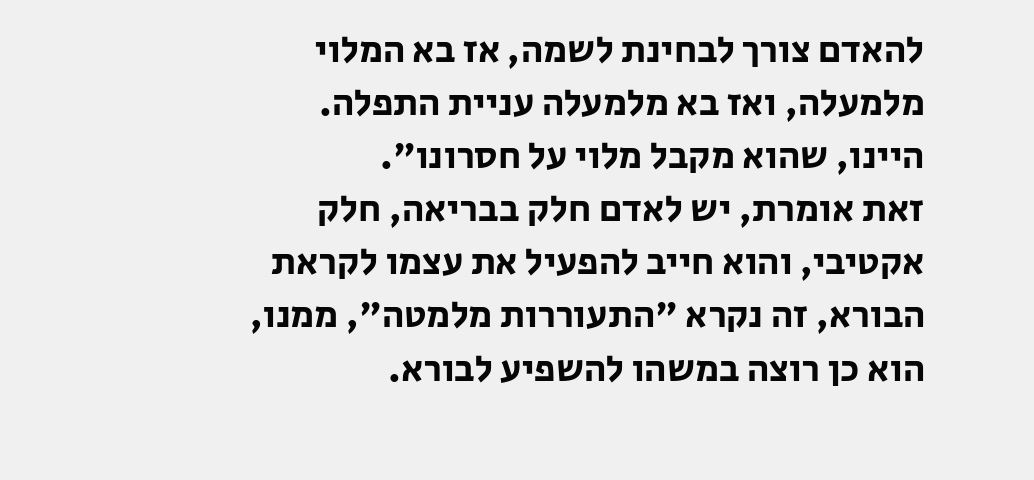להאדם צורך לבחינת לשמה, אז בא המלוי מלמעלה, ואז בא מלמעלה עניית התפלה. היינו, שהוא מקבל מלוי על חסרונו".
זאת אומרת, יש לאדם חלק בבריאה, חלק אקטיבי, והוא חייב להפעיל את עצמו לקראת הבורא, זה נקרא "התעוררות מלמטה", ממנו, הוא כן רוצה במשהו להשפיע לבורא.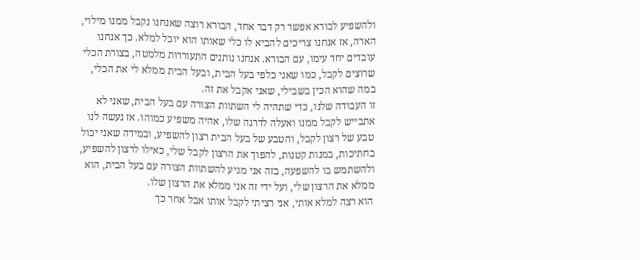ולהשפיע לבורא אפשר רק דבר אחד, הבורא רוצה שאנחנו נקבל ממנו מילוי, הארה, אז אנחנו צריכים להביא לו כלי שאותו הוא יוכל למלא. כך אנחנו עובדים יחד עימו, עם הבורא. אנחנו נותנים התעוררות מלמטה, בצורת הכלי שרוצים לקבל, כמו שאני כלפי בעל הבית, ובעל הבית ממלא לי את הכלי, במה שהוא הכין בשבילי, שאני אקבל את זה.
זו העבודה שלנו, כדי שתהיה לי השתוות הצורה עם בעל הבית, שאני לא אתבייש לקבל ממנו ואעלה לדרגה שלו, אהיה משפיע כמוהו. אז נעשה לנו טבע של רצון לקבל, והטבע של בעל הבית רצון להשפיע, ובמידה שאני יכול בחתיכות, במנות קטנות, להפוך את הרצון לקבל שלי, כאילו לרצון להשפיע, ולהשתמש בו להשפעה, בזה אני מגיע להשתוות הצורה עם בעל הבית, הוא ממלא את הרצון שלי, ועל ידי זה אני ממלא את הרצון שלו.
הוא רצה למלא אותי, אני רציתי לקבל אותו אבל אחר כך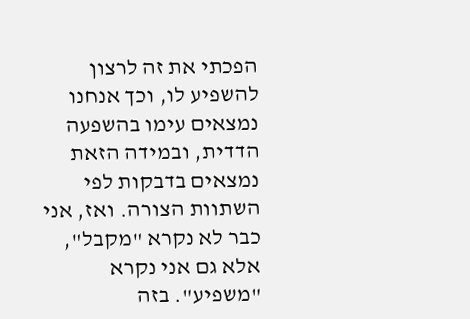הפכתי את זה לרצון להשפיע לו, וכך אנחנו נמצאים עימו בהשפעה הדדית, ובמידה הזאת נמצאים בדבקות לפי השתוות הצורה. ואז, אני כבר לא נקרא "מקבל", אלא גם אני נקרא "משפיע". בזה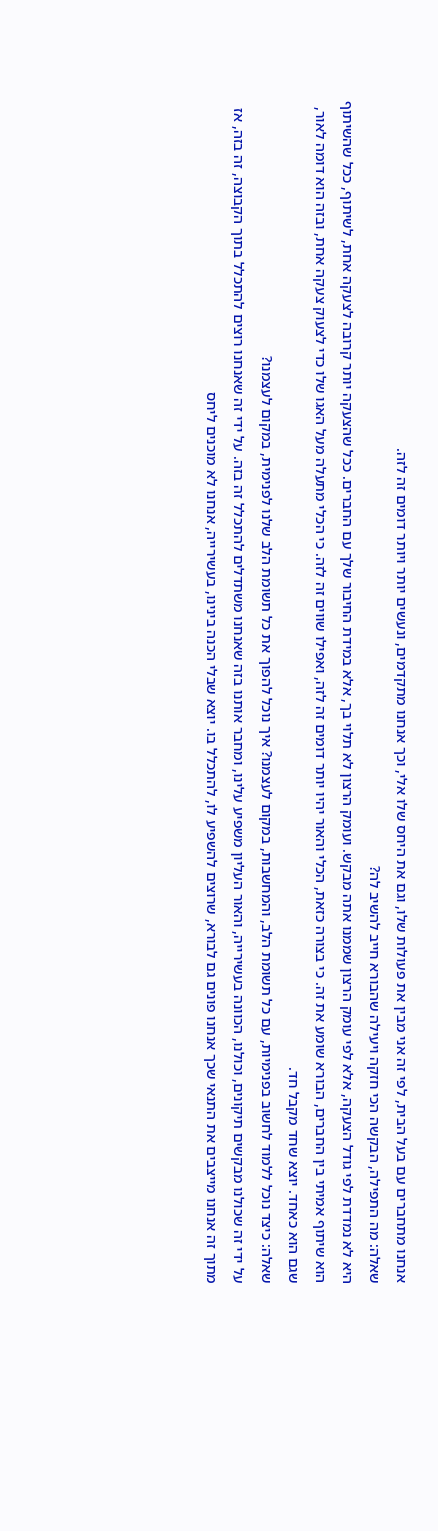אנחנו מתחברים עם בעל הבית, לפי זה אני מבין את פעולות שלו, וגם את היחס שלו אלי, וכך אנחנו מתקדמים, ונעשים יותר ויותר דומים זה לזה.
שאלה: מה התפילה, הבקשה הכי חזקה ויעילה שהבורא חייב להשיב לה?
היא לא נמדדת לפי גודל הצעקה, אלא לפי עומק הרצון שממנו אתה מבקש. ועומק הרצון לא תלוי בך, אלא במידת החיבור שלך עם החברים. ככל שהצעקה יותר קרובה לצעקה אחת, לשיתוף, ככל שהשיתוף הוא שיתוף אמיתי בין החברים, הבורא שומע את זה. כי בצורה כזאת, הכלי והאור יהיו יותר דומים זה לזה, ואפילו שווים זה לזה. כי הכלי מתעלה מעל האגו שלו כדי לצעוק צעקה אחת, ובזה הוא דומה לאור, שגם הוא כאחד. יוצא שחד מקבל חד.
שאלה: כיצד נוכל ללמוד לחשוב בפנימיות, עם כל תשומת הלב, והמחשבות, במקום לעצמנו? איך נוכל להפוך את כל תשומת הלב שלנו לפנימית, במקום לעצמנו?
על ידי זה שכולנו מבקשים תיקונים, וכולנו, הכוונה בעשירייה, והאור העליון משפיע עלינו, ומחבר אותנו בזה שאנחנו משתדלים להתכלל זה בזה. על ידי זה שאנחנו רוצים להתכלל בתוך הקבוצה, זה בזה, אז מתוך זה אנחנו מייצבים את התנאי שכך אנחנו פונים גם לבורא, שרוצים להשפיע לו, להתכלל בו. יוצא שבלי הכנה בינינו, בעשירייה, אנחנו לא מוכנים ליחס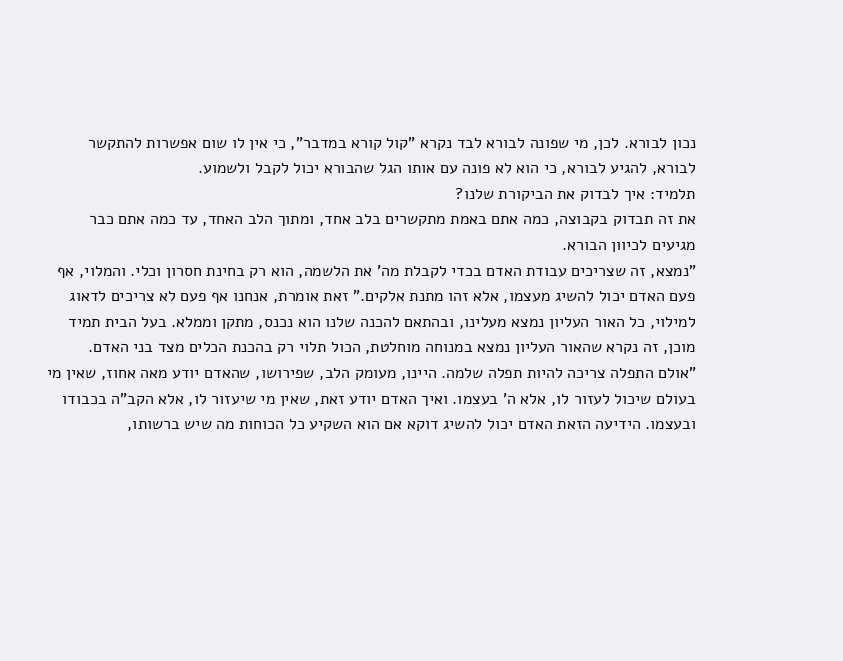נכון לבורא. לכן, מי שפונה לבורא לבד נקרא "קול קורא במדבר", כי אין לו שום אפשרות להתקשר לבורא, להגיע לבורא, כי הוא לא פונה עם אותו הגל שהבורא יכול לקבל ולשמוע.
תלמיד: איך לבדוק את הביקורת שלנו?
את זה תבדוק בקבוצה, כמה אתם באמת מתקשרים בלב אחד, ומתוך הלב האחד, עד כמה אתם כבר מגיעים לכיוון הבורא.
"נמצא, זה שצריכים עבודת האדם בכדי לקבלת מה' את הלשמה, הוא רק בחינת חסרון וכלי. והמלוי, אף פעם האדם יכול להשיג מעצמו, אלא זהו מתנת אלקים." זאת אומרת, אנחנו אף פעם לא צריכים לדאוג למילוי, כל האור העליון נמצא מעלינו, ובהתאם להכנה שלנו הוא נכנס, מתקן וממלא. בעל הבית תמיד מוכן, זה נקרא שהאור העליון נמצא במנוחה מוחלטת, הכול תלוי רק בהכנת הכלים מצד בני האדם.
"אולם התפלה צריכה להיות תפלה שלמה. היינו, מעומק הלב, שפירושו, שהאדם יודע מאה אחוז, שאין מי בעולם שיכול לעזור לו, אלא ה' בעצמו. ואיך האדם יודע זאת, שאין מי שיעזור לו, אלא הקב"ה בכבודו ובעצמו. הידיעה הזאת האדם יכול להשיג דוקא אם הוא השקיע כל הכוחות מה שיש ברשותו,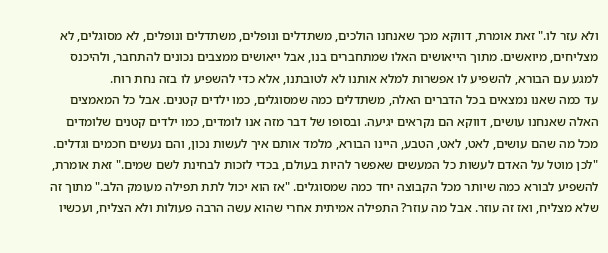ולא עזר לו." זאת אומרת, דווקא מכך שאנחנו הולכים, משתדלים ונופלים, משתדלים ונופלים, לא מסוגלים, לא מצליחים, מיואשים. מתוך הייאושים האלו שמתחברים בנו, אבל ייאושים ממצבים נכונים להתחבר, ולהיכנס למגע עם הבורא, להשפיע לו אפשרות למלא אותנו לא לטובתנו, אלא כדי להשפיע לו בזה נחת רוח.
עד כמה שאנו נמצאים בכל הדברים האלה, משתדלים כמה שמסוגלים, כמו ילדים קטנים. אבל כל המאמצים האלה שאנחנו עושים, דווקא הם נקראים יגיעה. ובסופו של דבר מזה אנו לומדים, כמו ילדים קטנים שלומדים מכל מה שהם עושים, לאט, לאט, הטבע, היינו הבורא, מלמד אותם איך לעשות נכון, והם נעשים חכמים וגדלים.
"לכן מוטל על האדם לעשות כל המעשים שאפשר להיות בעולם, בכדי לזכות לבחינת לשם שמים." זאת אומרת, להשפיע לבורא כמה שיותר מכל הקבוצה יחד כמה שמסוגלים. "אז הוא יכול לתת תפילה מעומק הלב." מתוך זה שלא מצליח, ואז זה עוזר. אבל מה עוזר? התפילה אמיתית אחרי שהוא עשה הרבה פעולות ולא הצליח, ועכשיו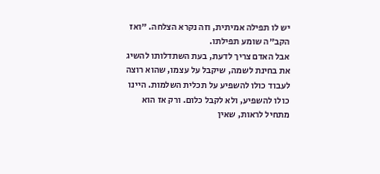יש לו תפילה אמיתית, וזה נקרא הצלחה. "ואז הקב"ה שומע תפילתו.
אבל האדם צריך לדעת, בעת השתדלותו להשיג את בחינת לשמה, שיקבל על עצמו, שהוא רוצה לעבוד כולו להשפיע על תכלית השלמות. היינו כולו להשפיע, ולא לקבל כלום. ורק אז הוא מתחיל לראות, שאין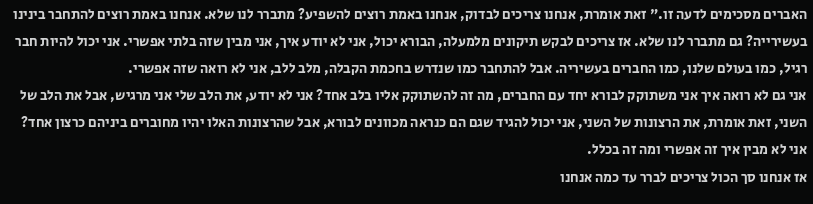האברים מסכימים לדעה זו." זאת אומרת, אנחנו צריכים לבדוק, אנחנו באמת רוצים להשפיע? מתברר לנו שלא. אנחנו באמת רוצים להתחבר בינינו בעשירייה? גם מתברר לנו שלא. אז צריכים לבקש תיקונים מלמעלה, הבורא יכול, אני לא יודע איך, אני מבין שזה בלתי אפשרי. אני יכול להיות חבר רגיל, כמו בעולם שלנו, כמו החברים בעשיריה. אבל להתחבר כמו שנדרש בחכמת הקבלה, מלב ללב, אני לא רואה שזה אפשרי.
אני גם לא רואה איך אני משתוקק לבורא יחד עם החברים, מה זה להשתוקק אליו בלב אחד? אני לא יודע, את הלב שלי אני מרגיש, אבל את הלב של השני, זאת אומרת, את הרצונות של השני, אני יכול להגיד שגם הם כנראה מכוונים לבורא, אבל שהרצונות האלו יהיו מחוברים ביניהם כרצון אחד? אני לא מבין איך זה אפשרי ומה זה בכלל.
אז אנחנו סך הכול צריכים לברר עד כמה אנחנו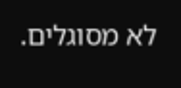לא מסוגלים.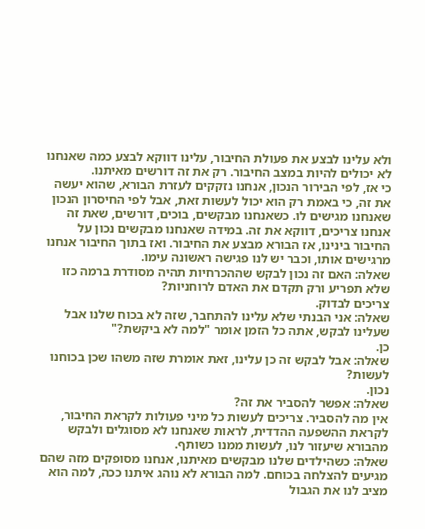ולא עלינו לבצע את פעולת החיבור, עלינו דווקא לבצע כמה שאנחנו לא יכולים להיות במצב החיבור. רק את זה דורשים מאיתנו.
כי אז, לפי הבירור הנכון, אנחנו נזקקים לעזרת הבורא, שהוא יעשה את זה, כי באמת רק הוא יכול לעשות זאת, אבל לפי החיסרון הנכון שאנחנו מגישים לו. כשאנחנו מבקשים, בוכים, דורשים, שאת זה אנחנו צריכים, דווקא את זה. במידה שאנחנו מבקשים נכון על החיבור בינינו, אז הבורא מבצע את החיבור. ואז בתוך החיבור אנחנו מרגישים אותו, וכבר יש לנו פגישה ראשונה עימו.
שאלה: האם זה נכון לבקש שההכרחיות תהיה מסודרת ברמה כזו שלא תפריע ורק תקדם את האדם לרוחניות?
צריכים לבדוק.
שאלה: אני הבנתי שלא עלינו להתחבר, שזה לא בכוח שלנו אבל שעלינו לבקש, אתה כל הזמן אומר "למה לא ביקשת?"
כן.
שאלה: אבל לבקש זה כן עלינו, זאת אומרת שזה משהו שכן בכוחנו לעשות?
נכון.
שאלה: אפשר להסביר את זה?
אין מה להסביר. צריכים לעשות כל מיני פעולות לקראת החיבור, לקראת ההשפעה ההדדית, לראות שאנחנו לא מסוגלים ולבקש מהבורא שיעזור לנו, לעשות ממנו כשותף.
שאלה: כשהילדים שלנו מבקשים מאיתנו, אנחנו מסופקים מזה שהם מגיעים להצלחה בכוחם. למה הבורא לא נוהג איתנו ככה, למה הוא מציב לנו את הגבול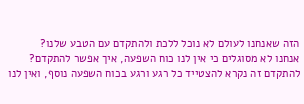הזה שאנחנו לעולם לא נוכל ללכת ולהתקדם עם הטבע שלנו?
אנחנו לא מסוגלים כי אין לנו כוח השפעה, איך אפשר להתקדם? להתקדם זה נקרא להצטייד כל רגע ורגע בכוח השפעה נוסף, ואין לנו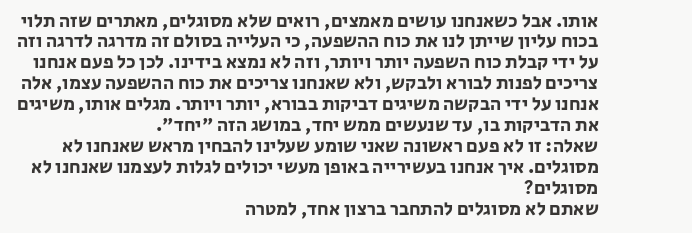אותו. אבל כשאנחנו עושים מאמצים, רואים שלא מסוגלים, מאתרים שזה תלוי בכוח עליון שייתן לנו את כוח ההשפעה, כי העלייה בסולם זה מדרגה לדרגה וזה על ידי קבלת כוח השפעה יותר ויותר, וזה לא נמצא בידינו. לכן כל פעם אנחנו צריכים לפנות לבורא ולבקש, ולא שאנחנו צריכים את כוח ההשפעה עצמו, אלה אנחנו על ידי הבקשה משיגים דביקות בבורא, יותר ויותר. מגלים אותו, משיגים את הדביקות בו, עד שנעשים ממש יחד, במושג הזה "יחד".
שאלה: זו לא פעם ראשונה שאני שומע שעלינו להבחין מראש שאנחנו לא מסוגלים. איך אנחנו בעשירייה באופן מעשי יכולים לגלות לעצמנו שאנחנו לא מסוגלים?
שאתם לא מסוגלים להתחבר ברצון אחד, למטרה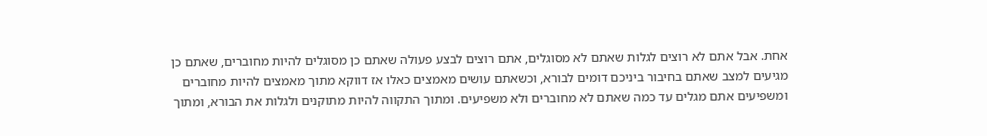אחת. אבל אתם לא רוצים לגלות שאתם לא מסוגלים, אתם רוצים לבצע פעולה שאתם כן מסוגלים להיות מחוברים, שאתם כן מגיעים למצב שאתם בחיבור ביניכם דומים לבורא, וכשאתם עושים מאמצים כאלו אז דווקא מתוך מאמצים להיות מחוברים ומשפיעים אתם מגלים עד כמה שאתם לא מחוברים ולא משפיעים. ומתוך התקווה להיות מתוקנים ולגלות את הבורא, ומתוך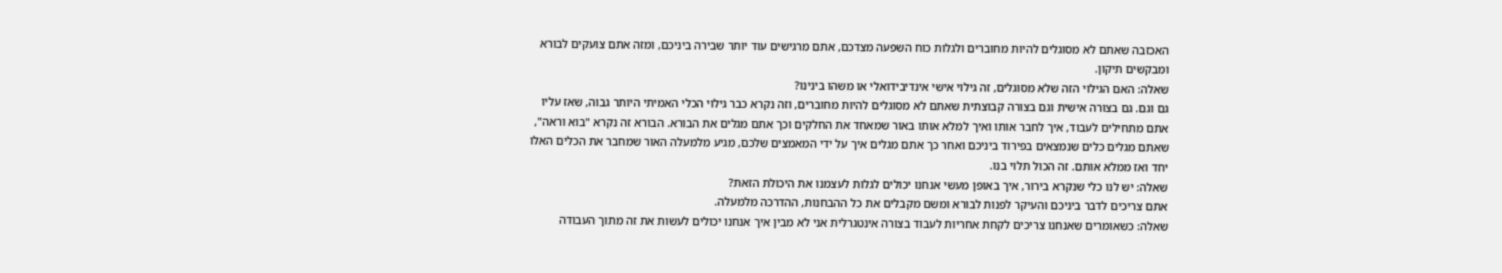האכזבה שאתם לא מסוגלים להיות מחוברים ולגלות כוח השפעה מצדכם, אתם מרגישים עוד יותר שבירה ביניכם, ומזה אתם צועקים לבורא ומבקשים תיקון.
שאלה: האם הגילוי הזה שלא מסוגלים, זה גילוי אישי אינדיבידואלי או משהו בינינו?
גם וגם. גם בצורה אישית וגם בצורה קבוצתית שאתם לא מסוגלים להיות מחוברים, וזה נקרא כבר גילוי הכלי האמיתי היותר גבוה, שאז עליו אתם מתחילים לעבוד, איך לחבר אותו ואיך למלא אותו באור שמאחד את החלקים וכך אתם מגלים את הבורא. הבורא זה נקרא "בוא וראה", שאתם מגלים כלים שנמצאים בפירוד ביניכם ואחר כך אתם מגלים איך על ידי המאמצים שלכם, מגיע מלמעלה האור שמחבר את הכלים האלו יחד ואז ממלא אותם. זה הכול תלוי בנו.
שאלה: יש לנו כלי שנקרא בירור, איך באופן מעשי אנחנו יכולים לגלות לעצמנו את היכולת הזאת?
אתם צריכים לדבר ביניכם והעיקר לפנות לבורא ומשם מקבלים את כל ההבחנות, ההדרכה מלמעלה.
שאלה: כשאומרים שאנחנו צריכים לקחת אחריות לעבוד בצורה אינטגרלית אני לא מבין איך אנחנו יכולים לעשות את זה מתוך העבודה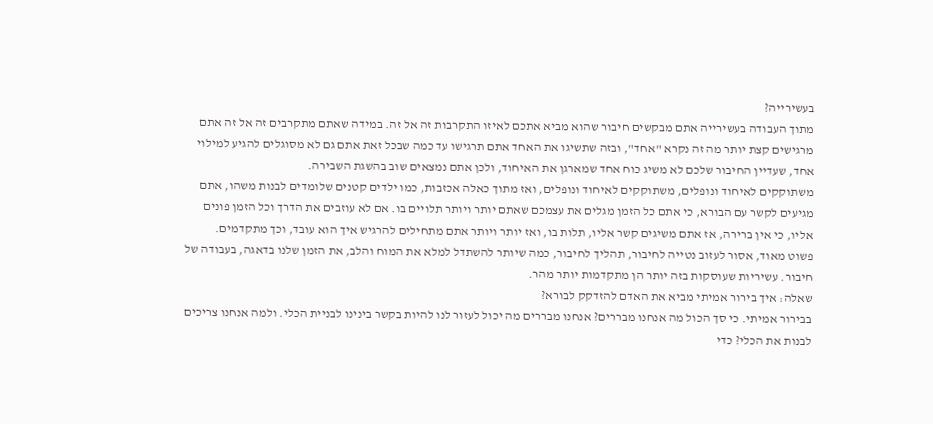בעשירייה?
מתוך העבודה בעשירייה אתם מבקשים חיבור שהוא מביא אתכם לאיזו התקרבות זה אל זה. במידה שאתם מתקרבים זה אל זה אתם מרגישים קצת יותר מה זה נקרא "אחד", ובזה שתשיגו את האחד אתם תרגישו עד כמה שבכל זאת אתם גם לא מסוגלים להגיע למילוי אחד, שעדיין החיבור שלכם לא משיג כוח אחד שמארגן את האיחוד, ולכן אתם נמצאים שוב בהשגת השבירה.
משתוקקים לאיחוד ונופלים, משתוקקים לאיחוד ונופלים, ואז מתוך כאלה אכזבות, כמו ילדים קטנים שלומדים לבנות משהו, אתם מגיעים לקשר עם הבורא, כי אתם כל הזמן מגלים את עצמכם שאתם יותר ויותר תלויים בו. אם לא עוזבים את הדרך וכל הזמן פונים אליו, כי אין ברירה, אז אתם משיגים קשר אליו, תלות בו, ואז יותר ויותר אתם מתחילים להרגיש איך הוא עובד, וכך מתקדמים.
פשוט מאוד, אסור לעזוב נטייה לחיבור, תהליך לחיבור, כמה שיותר להשתדל למלא את המוח והלב, את הזמן שלנו בדאגה, בעבודה של חיבור. עשיריות שעוסקות בזה יותר הן מתקדמות יותר מהר.
שאלה: איך בירור אמיתי מביא את האדם להזדקק לבורא?
בבירור אמיתי. כי סך הכול מה אנחנו מבררים? אנחנו מבררים מה יכול לעזור לנו להיות בקשר בינינו לבניית הכלי. ולמה אנחנו צריכים לבנות את הכלי? כדי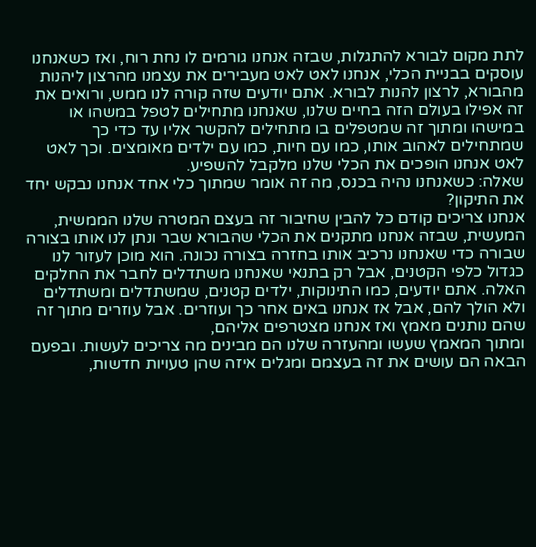לתת מקום לבורא להתגלות, שבזה אנחנו גורמים לו נחת רוח, ואז כשאנחנו עוסקים בבניית הכלי, אנחנו לאט לאט מעבירים את עצמנו מהרצון ליהנות מהבורא, לרצון להנות לבורא. אתם יודעים שזה קורה לנו ממש, ורואים את זה אפילו בעולם הזה בחיים שלנו, שאנחנו מתחילים לטפל במשהו או במישהו ומתוך זה שמטפלים בו מתחילים להקשר אליו עד כדי כך שמתחילים לאהוב אותו, כמו עם חיות, כמו עם ילדים מאומצים. וכך לאט לאט אנחנו הופכים את הכלי שלנו מלקבל להשפיע.
שאלה: כשאנחנו נהיה בכנס, מה זה אומר שמתוך כלי אחד אנחנו נבקש יחד את התיקון?
אנחנו צריכים קודם כל להבין שחיבור זה בעצם המטרה שלנו הממשית, המעשית, שבזה אנחנו מתקנים את הכלי שהבורא שבר ונתן לנו אותו בצורה שבורה כדי שאנחנו נרכיב אותו בחזרה בצורה נכונה. הוא מוכן לעזור לנו כגדול כלפי הקטנים, אבל רק בתנאי שאנחנו משתדלים לחבר את החלקים האלה. אתם יודעים, כמו התינוקות, ילדים קטנים, שמשתדלים ומשתדלים ולא הולך להם, אבל אז אנחנו באים אחר כך ועוזרים. אבל עוזרים מתוך זה שהם נותנים מאמץ ואז אנחנו מצטרפים אליהם,
ומתוך המאמץ שעשו ומהעזרה שלנו הם מבינים מה צריכים לעשות. ובפעם הבאה הם עושים את זה בעצמם ומגלים איזה שהן טעויות חדשות,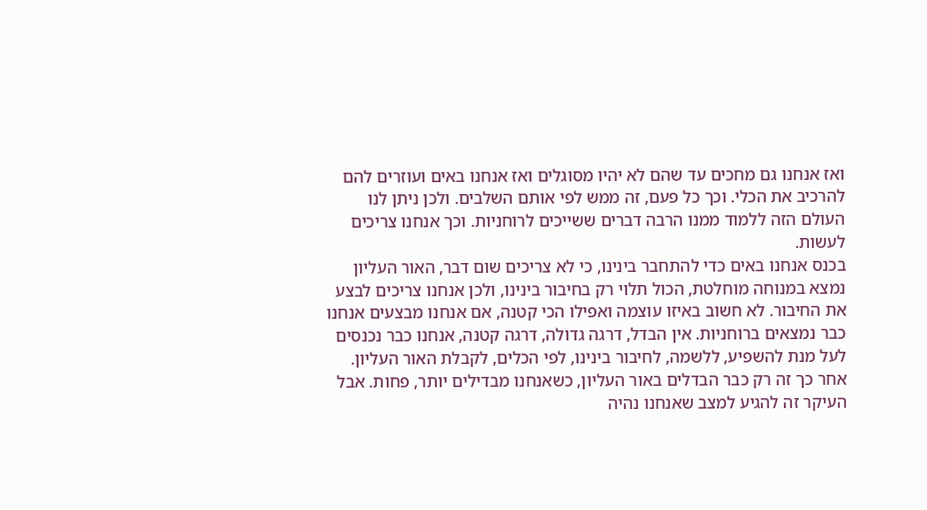ואז אנחנו גם מחכים עד שהם לא יהיו מסוגלים ואז אנחנו באים ועוזרים להם להרכיב את הכלי. וכך כל פעם, זה ממש לפי אותם השלבים. ולכן ניתן לנו העולם הזה ללמוד ממנו הרבה דברים ששייכים לרוחניות. וכך אנחנו צריכים לעשות.
בכנס אנחנו באים כדי להתחבר בינינו, כי לא צריכים שום דבר, האור העליון נמצא במנוחה מוחלטת, הכול תלוי רק בחיבור בינינו, ולכן אנחנו צריכים לבצע את החיבור. לא חשוב באיזו עוצמה ואפילו הכי קטנה, אם אנחנו מבצעים אנחנו כבר נמצאים ברוחניות. אין הבדל, דרגה גדולה, דרגה קטנה, אנחנו כבר נכנסים לעל מנת להשפיע, ללשמה, לחיבור בינינו, לפי הכלים, לקבלת האור העליון. אחר כך זה רק כבר הבדלים באור העליון, כשאנחנו מבדילים יותר, פחות. אבל העיקר זה להגיע למצב שאנחנו נהיה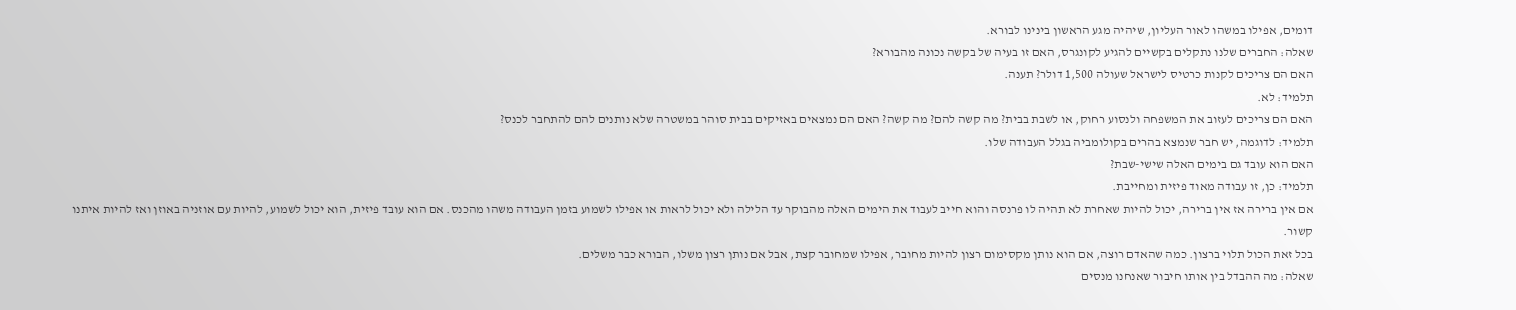דומים, אפילו במשהו לאור העליון, שיהיה מגע הראשון בינינו לבורא.
שאלה: החברים שלנו נתקלים בקשיים להגיע לקונגרס, האם זו בעיה של בקשה נכונה מהבורא?
האם הם צריכים לקנות כרטיס לישראל שעולה 1,500 דולר? תענה.
תלמיד: לא.
האם הם צריכים לעזוב את המשפחה ולנסוע רחוק, או לשבת בבית? מה קשה להם? מה קשה? האם הם נמצאים באזיקים בבית סוהר במשטרה שלא נותנים להם להתחבר לכנס?
תלמיד: לדוגמה, יש חבר שנמצא בהרים בקולומביה בגלל העבודה שלו.
האם הוא עובד גם בימים האלה שישי-שבת?
תלמיד: כן, זו עבודה מאוד פיזית ומחייבת.
אם אין ברירה אז אין ברירה, יכול להיות שאחרת לא תהיה לו פרנסה והוא חייב לעבוד את הימים האלה מהבוקר עד הלילה ולא יכול לראות או אפילו לשמוע בזמן העבודה משהו מהכנס. אם הוא עובד פיזית, הוא יכול לשמוע, להיות עם אוזניה באוזן ואז להיות איתנו קשור.
בכל זאת הכול תלוי ברצון. כמה שהאדם רוצה, אם הוא נותן מקסימום רצון להיות מחובר, אפילו שמחובר קצת, אבל אם נותן רצון משלו, הבורא כבר משלים.
שאלה: מה ההבדל בין אותו חיבור שאנחנו מנסים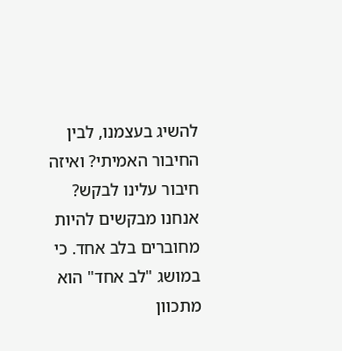להשיג בעצמנו, לבין החיבור האמיתי? ואיזה חיבור עלינו לבקש?
אנחנו מבקשים להיות מחוברים בלב אחד. כי במושג "לב אחד" הוא מתכוון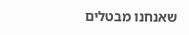שאנחנו מבטלים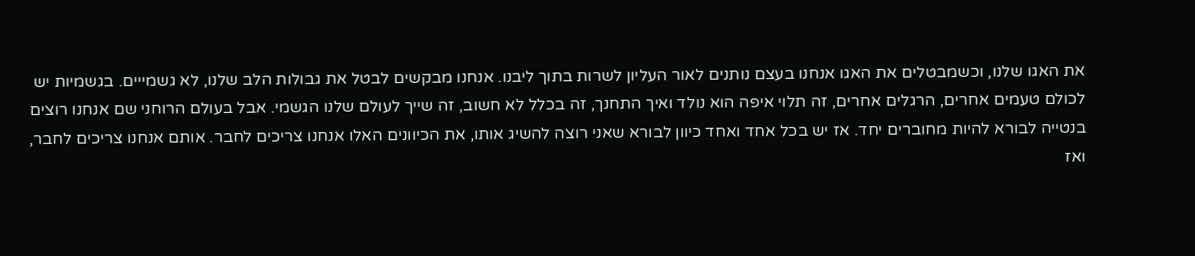את האגו שלנו, וכשמבטלים את האגו אנחנו בעצם נותנים לאור העליון לשרות בתוך ליבנו. אנחנו מבקשים לבטל את גבולות הלב שלנו, לא גשמייים. בגשמיות יש לכולם טעמים אחרים, הרגלים אחרים, זה תלוי איפה הוא נולד ואיך התחנך, זה בכלל לא חשוב, זה שייך לעולם שלנו הגשמי. אבל בעולם הרוחני שם אנחנו רוצים בנטייה לבורא להיות מחוברים יחד. אז יש בכל אחד ואחד כיוון לבורא שאני רוצה להשיג אותו, את הכיוונים האלו אנחנו צריכים לחבר. אותם אנחנו צריכים לחבר, ואז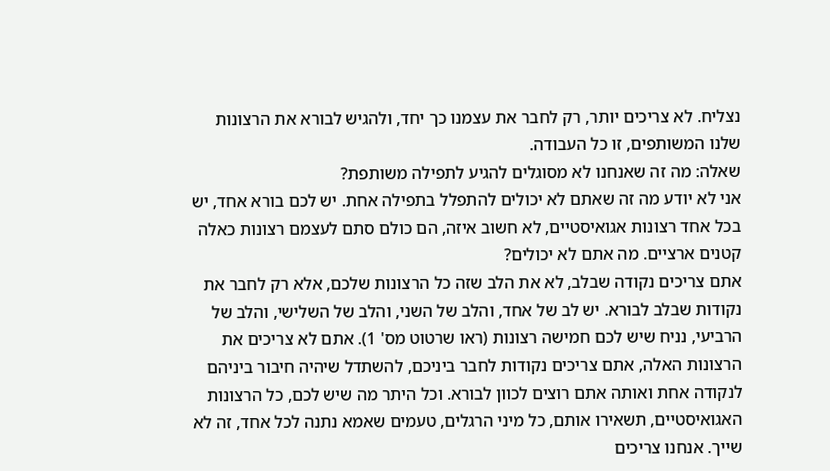נצליח. לא צריכים יותר, רק לחבר את עצמנו כך יחד, ולהגיש לבורא את הרצונות שלנו המשותפים, זו כל העבודה.
שאלה: מה זה שאנחנו לא מסוגלים להגיע לתפילה משותפת?
אני לא יודע מה זה שאתם לא יכולים להתפלל בתפילה אחת. יש לכם בורא אחד, יש בכל אחד רצונות אגואיסטיים, לא חשוב איזה, הם כולם סתם לעצמם רצונות כאלה קטנים ארציים. מה אתם לא יכולים?
אתם צריכים נקודה שבלב, לא את הלב שזה כל הרצונות שלכם, אלא רק לחבר את נקודות שבלב לבורא. יש לב של אחד, והלב של השני, והלב של השלישי, והלב של הרביעי, נניח שיש לכם חמישה רצונות (ראו שרטוט מס' 1). אתם לא צריכים את הרצונות האלה, אתם צריכים נקודות לחבר ביניכם, להשתדל שיהיה חיבור ביניהם לנקודה אחת ואותה אתם רוצים לכוון לבורא. וכל היתר מה שיש לכם, כל הרצונות האגואיסטיים, תשאירו אותם, כל מיני הרגלים, טעמים שאמא נתנה לכל אחד, זה לא שייך. אנחנו צריכים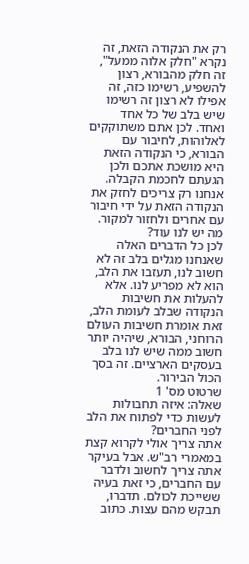רק את הנקודה הזאת, זה נקרא "חלק אלוה ממעל", זה חלק מהבורא, רצון להשפיע, רשימו כזה, זה אפילו לא רצון זה רשימו שיש בלב של כל אחד ואחד. לכן אתם משתוקקים לאלוהות, לחיבור עם הבורא, כי הנקודה הזאת היא מושכת אתכם ולכן הגעתם לחכמת הקבלה. אנחנו רק צריכים לחזק את הנקודה הזאת על ידי חיבור עם אחרים ולחזור למקור. מה יש לנו עוד?
לכן כל הדברים האלה שאנחנו מגלים בלב זה לא חשוב לנו, תעזבו את הלב, הוא לא מפריע לנו. אלא להעלות את חשיבות הנקודה שבלב לעומת הלב, זאת אומרת חשיבות העולם הרוחני, הבורא, שיהיה יותר חשוב ממה שיש לנו בלב בעסקים הארציים. זה בסך הכול הבירור.
שרטוט מס' 1
שאלה: איזה תחבולות לעשות כדי לפתוח את הלב לפני החברים?
אתה צריך אולי לקרוא קצת במאמרי רב"ש. אבל בעיקר אתה צריך לחשוב ולדבר עם החברים, כי זאת בעיה ששייכת לכולם. תדברו, תבקש מהם עצות. כתוב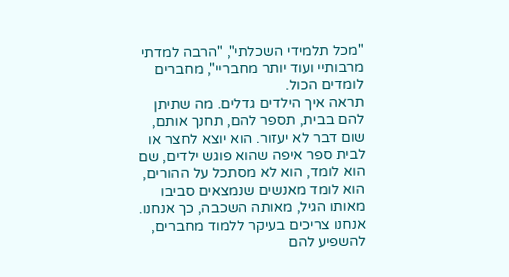"מכל תלמידי השכלתי", "הרבה למדתי מרבותיי ועוד יותר מחבריי", מחברים לומדים הכול.
תראה איך הילדים גדלים. מה שתיתן להם בבית, תספר להם, תחנך אותם, שום דבר לא יעזור. הוא יוצא לחצר או לבית ספר איפה שהוא פוגש ילדים, שם הוא לומד, הוא לא מסתכל על ההורים, הוא לומד מאנשים שנמצאים סביבו מאותו הגיל, מאותה השכבה, כך אנחנו. אנחנו צריכים בעיקר ללמוד מחברים, להשפיע להם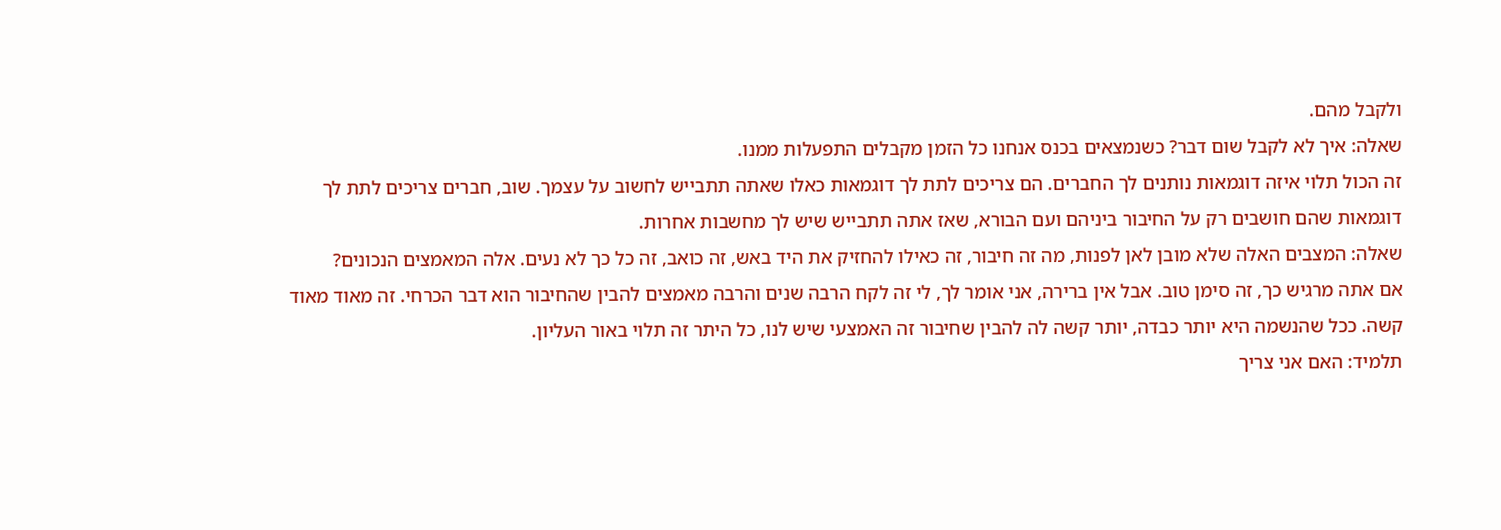ולקבל מהם.
שאלה: איך לא לקבל שום דבר? כשנמצאים בכנס אנחנו כל הזמן מקבלים התפעלות ממנו.
זה הכול תלוי איזה דוגמאות נותנים לך החברים. הם צריכים לתת לך דוגמאות כאלו שאתה תתבייש לחשוב על עצמך. שוב, חברים צריכים לתת לך דוגמאות שהם חושבים רק על החיבור ביניהם ועם הבורא, שאז אתה תתבייש שיש לך מחשבות אחרות.
שאלה: המצבים האלה שלא מובן לאן לפנות, מה זה חיבור, זה כאילו להחזיק את היד באש, זה כואב, זה כל כך לא נעים. אלה המאמצים הנכונים?
אם אתה מרגיש כך, זה סימן טוב. אבל אין ברירה, אני אומר לך, לי זה לקח הרבה שנים והרבה מאמצים להבין שהחיבור הוא דבר הכרחי. זה מאוד מאוד קשה. ככל שהנשמה היא יותר כבדה, יותר קשה לה להבין שחיבור זה האמצעי שיש לנו, כל היתר זה תלוי באור העליון.
תלמיד: האם אני צריך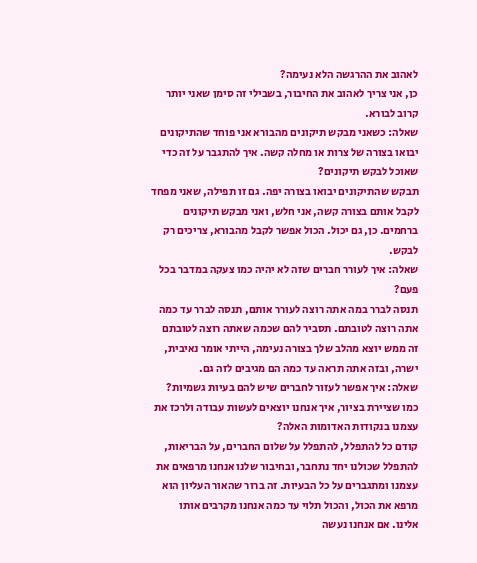לאהוב את ההרגשה הלא נעימה?
כן, אני צריך לאהוב את החיבור, בשבילי זה סימן שאני יותר קרוב לבורא.
שאלה: כשאני מבקש תיקונים מהבורא אני פוחד שהתיקונים יבואו בצורה של צרות או מחלה קשה. איך להתגבר על זה כדי שאוכל לבקש תיקונים?
תבקש שהתיקונים יבואו בצורה יפה. גם זו תפילה, שאני מפחד לקבל אותם בצורה קשה, אני חלש, ואני מבקש תיקונים ברחמים. כן, גם יכול. הכול אפשר לקבל מהבורא, צריכים רק לבקש.
שאלה: איך לעורר חברים שזה לא יהיה כמו צעקה במדבר בכל פעם?
תנסה לברר במה אתה רוצה לעורר אותם, תנסה לברר עד כמה אתה רוצה לטובתם. תסביר להם שכמה שאתה רוצה לטובתם זה ממש יוצא מהלב שלך בצורה נעימה, הייתי אומר נאיבית, ישרה, ובזה אתה תראה עד כמה הם מגיבים לזה גם.
שאלה: איך אפשר לעזור לחברים שיש להם בעיות גשמיות? כמו שציירת בציור, איך אנחנו יוצאים לעשות עבודה ולרכז את עצמנו בנקודות האדומות האלה?
קודם כל להתפלל, להתפלל על שלום החברים, על הבריאות, להתפלל שכולנו יחד נתחבר, ובחיבור שלנו אנחנו מרפאים את עצמנו ומתגברים על כל הבעיות. זה ברור שהאור העליון הוא מרפא את הכול, והכול תלוי עד כמה אנחנו מקרבים אותו אלינו. אם אנחנו נעשה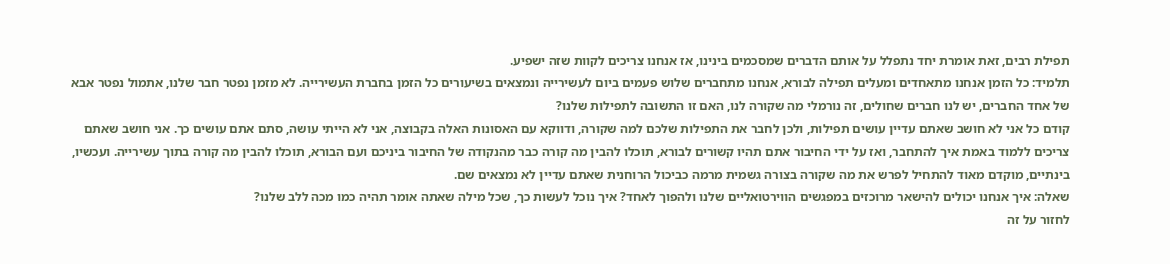תפילת רבים, זאת אומרת יחד נתפלל על אותם הדברים שמסכמים בינינו, אז אנחנו צריכים לקוות שזה ישפיע.
תלמיד: כל הזמן אנחנו מתאחדים ומעלים תפילה לבורא, אנחנו מתחברים שלוש פעמים ביום לעשירייה ונמצאים בשיעורים כל הזמן בחברת העשירייה. לא מזמן נפטר חבר שלנו, אתמול נפטר אבא של אחד החברים, יש לנו חברים שחולים, זה נורמלי מה שקורה לנו, האם זו התשובה לתפילות שלנו?
קודם כל אני לא חושב שאתם עדיין עושים תפילות, ולכן לחבר את התפילות שלכם למה שקורה, ודווקא עם האסונות האלה בקבוצה, אני לא הייתי עושה, סתם אתם עושים כך. אני חושב שאתם צריכים ללמוד באמת איך להתחבר, ואז על ידי החיבור אתם תהיו קשורים לבורא, תוכלו להבין מה קורה כבר מהנקודה של החיבור ביניכם ועם הבורא, תוכלו להבין מה קורה בתוך עשירייה. ועכשיו, בינתיים, מוקדם מאוד להתחיל לפרש את מה שקורה בצורה גשמית מרמה כביכול הרוחנית שאתם עדיין לא נמצאים שם.
שאלה: איך אנחנו יכולים להישאר מרוכזים במפגשים הווירטואליים שלנו ולהפוך לאחד? איך נוכל לעשות כך, שכל מילה שאתה אומר תהיה כמו מכה ללב שלנו?
לחזור על זה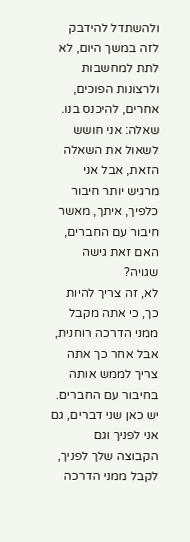ולהשתדל להידבק לזה במשך היום, לא לתת למחשבות ולרצונות הפוכים, אחרים, להיכנס בנו.
שאלה: אני חושש לשאול את השאלה הזאת, אבל אני מרגיש יותר חיבור כלפיך, איתך, מאשר חיבור עם החברים, האם זאת גישה שגויה?
לא, זה צריך להיות כך, כי אתה מקבל ממני הדרכה רוחנית, אבל אחר כך אתה צריך לממש אותה בחיבור עם החברים. יש כאן שני דברים, גם אני לפניך וגם הקבוצה שלך לפניך, לקבל ממני הדרכה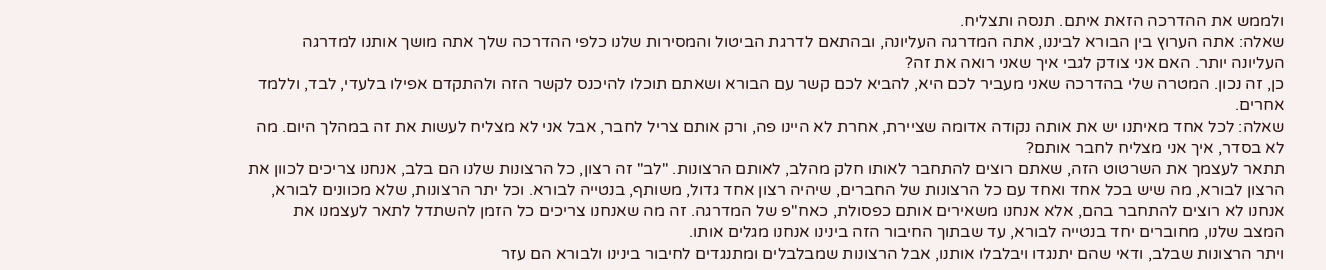ולממש את ההדרכה הזאת איתם. תנסה ותצליח.
שאלה: אתה הערוץ בין הבורא לביננו, אתה המדרגה העליונה, ובהתאם לדרגת הביטול והמסירות שלנו כלפי ההדרכה שלך אתה מושך אותנו למדרגה העליונה יותר. האם אני צודק לגבי איך שאני רואה את זה?
כן, זה נכון. המטרה שלי בהדרכה שאני מעביר לכם היא, להביא לכם קשר עם הבורא ושאתם תוכלו להיכנס לקשר הזה ולהתקדם אפילו בלעדי, לבד, וללמד אחרים.
שאלה: לכל אחד מאיתנו יש את אותה נקודה אדומה שציירת, אחרת לא היינו פה, ורק אותם צריל לחבר, אבל אני לא מצליח לעשות את זה במהלך היום. מה לא בסדר, איך אני מצליח לחבר אותם?
תתאר לעצמך את השרטוט הזה, שאתם רוצים להתחבר לאותו חלק מהלב, לאותם הרצונות. "לב" זה רצון, כל הרצונות שלנו הם בלב, אנחנו צריכים לכוון את הרצון לבורא, מה שיש בכל אחד ואחד עם כל הרצונות של החברים, שיהיה רצון אחד גדול, משותף, בנטייה לבורא. וכל יתר הרצונות, שלא מכוונים לבורא, אנחנו לא רוצים להתחבר בהם, אלא אנחנו משאירים אותם כפסולת, כאח"פ של המדרגה. זה מה שאנחנו צריכים כל הזמן להשתדל לתאר לעצמנו את המצב שלנו, מחוברים יחד בנטייה לבורא, עד שבתוך החיבור הזה בינינו אנחנו מגלים אותו.
ויתר הרצונות שבלב, ודאי שהם יתנגדו ויבלבלו אותנו, אבל הרצונות שמבלבלים ומתנגדים לחיבור בינינו ולבורא הם עזר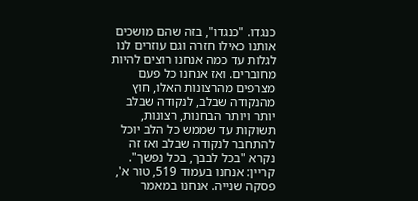כנגדו. "כנגדו", בזה שהם מושכים אותנו כאילו חזרה וגם עוזרים לנו לגלות עד כמה אנחנו רוצים להיות מחוברים. ואז אנחנו כל פעם מצרפים מהרצונות האלו, חוץ מהנקודה שבלב, לנקודה שבלב יותר ויותר הבחנות, רצונות, תשוקות עד שממש כל הלב יוכל להתחבר לנקודה שבלב ואז זה נקרא "בכל לבבך, בכל נפשך".
קריין: אנחנו בעמוד 519, טור א', פסקה שנייה. אנחנו במאמר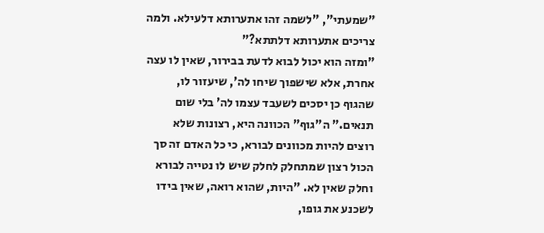"שמעתי", "לשמה זהו אתערותא דלעילא. ולמה צריכים אתערותא דלתתא?"
"ומזה הוא יכול לבוא לדעת בבירור, שאין לו עצה אחרת, אלא שישפוך שיחו לה', שיעזור לו, שהגוף כן יסכים לשעבד עצמו לה' בלי שום תנאים." ה"גוף" הכוונה היא, רצונות שלא רוצים להיות מכוונים לבורא, כי כל האדם זה סך הכול רצון שמתחלק לחלק שיש לו נטייה לבורא וחלק שאין לא. "היות, שהוא רואה, שאין בידו לשכנע את גופו,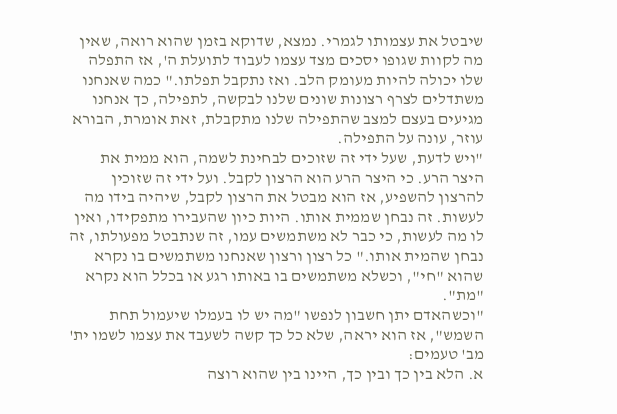שיבטל את עצמותו לגמרי. נמצא, שדוקא בזמן שהוא רואה, שאין מה לקוות שגופו יסכים מצד עצמו לעבוד לתועלת ה', אז התפלה שלו יכולה להיות מעומק הלב. ואז נתקבל תפלתו." כמה שאנחנו משתדלים לצרף רצונות שונים שלנו לבקשה, לתפילה, כך אנחנו מגיעים בעצם למצב שהתפילה שלנו מתקבלת, זאת אומרת, הבורא עוזר, עונה על התפילה.
"ויש לדעת, שעל ידי זה שזוכים לבחינת לשמה, הוא ממית את היצר הרע. כי היצר הרע הוא הרצון לקבל. ועל ידי זה שזוכין להרצון להשפיע, אז הוא מבטל את הרצון לקבל, שיהיה בידו מה לעשות. זה נבחן שממית אותו. היות כיון שהעבירו מתפקידו, ואין לו מה לעשות, כי כבר לא משתמשים עמו, זה שנתבטל מפעולתו, זה נבחן שהמית אותו." כל רצון ורצון שאנחנו משתמשים בו נקרא שהוא "חי", וכשלא משתמשים בו באותו רגע או בכלל הוא נקרא "מת".
"וכשהאדם יתן חשבון לנפשו "מה יש לו בעמלו שיעמול תחת השמש", אז הוא יראה, שלא כל כך קשה לשעבד את עצמו לשמו ית' מב' טעמים:
א. הלא בין כך ובין כך, היינו בין שהוא רוצה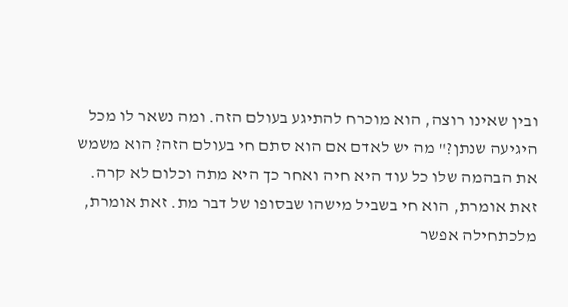ובין שאינו רוצה, הוא מוכרח להתיגע בעולם הזה. ומה נשאר לו מכל היגיעה שנתן?" מה יש לאדם אם הוא סתם חי בעולם הזה? הוא משמש את הבהמה שלו כל עוד היא חיה ואחר כך היא מתה וכלום לא קרה. זאת אומרת, הוא חי בשביל מישהו שבסופו של דבר מת. זאת אומרת, מלכתחילה אפשר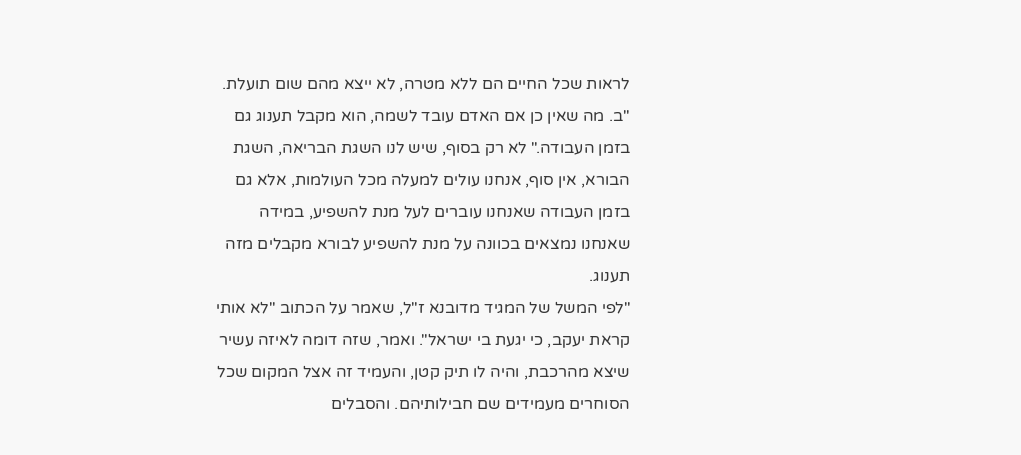לראות שכל החיים הם ללא מטרה, לא ייצא מהם שום תועלת.
"ב. מה שאין כן אם האדם עובד לשמה, הוא מקבל תענוג גם בזמן העבודה." לא רק בסוף, שיש לנו השגת הבריאה, השגת הבורא, אין סוף, אנחנו עולים למעלה מכל העולמות, אלא גם בזמן העבודה שאנחנו עוברים לעל מנת להשפיע, במידה שאנחנו נמצאים בכוונה על מנת להשפיע לבורא מקבלים מזה תענוג.
"לפי המשל של המגיד מדובנא ז"ל, שאמר על הכתוב "לא אותי קראת יעקב, כי יגעת בי ישראל". ואמר, שזה דומה לאיזה עשיר שיצא מהרכבת, והיה לו תיק קטן, והעמיד זה אצל המקום שכל הסוחרים מעמידים שם חבילותיהם. והסבלים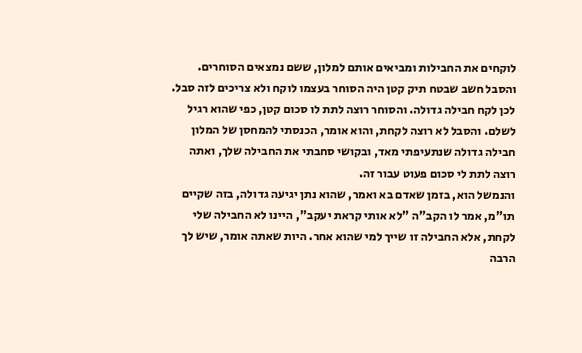לוקחים את החבילות ומביאים אותם למלון, ששם נמצאים הסוחרים. והסבל חשב שבטח תיק קטן היה הסוחר בעצמו לוקח ולא צריכים לזה סבל. לכן לקח חבילה גדולה. והסוחר רוצה לתת לו סכום קטן, כפי שהוא רגיל לשלם. והסבל לא רוצה לקחת, והוא אומר, הכנסתי להמחסן של המלון חבילה גדולה שנתעיפתי מאד, ובקושי סחבתי את החבילה שלך, ואתה רוצה לתת לי סכום פעוט עבור זה.
והנמשל הוא, בזמן שאדם בא ואמר, שהוא נתן יגיעה גדולה, בזה שקיים תו"מ, אמר לו הקב"ה "לא אותי קראת יעקב", היינו לא החבילה שלי לקחת, אלא החבילה זו שייך למי שהוא אחר. היות שאתה אומר, שיש לך הרבה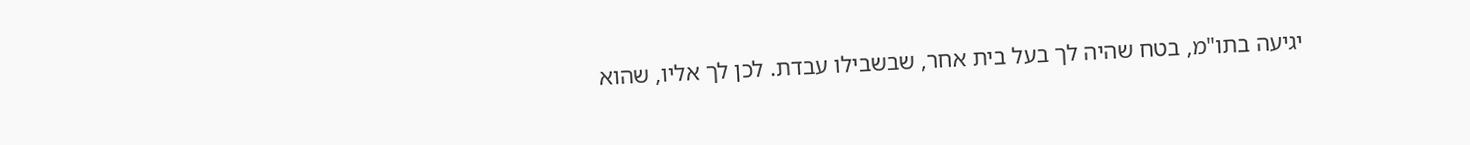יגיעה בתו"מ, בטח שהיה לך בעל בית אחר, שבשבילו עבדת. לכן לך אליו, שהוא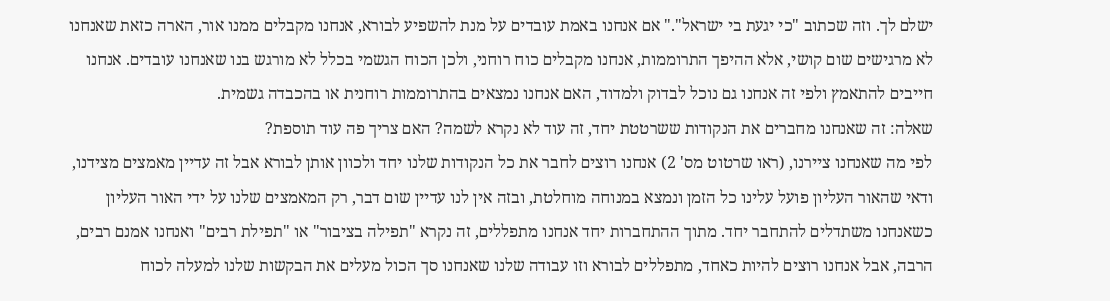ישלם לך. וזה שכתוב "כי יגעת בי ישראל"." אם אנחנו באמת עובדים על מנת להשפיע לבורא, אנחנו מקבלים ממנו אור, הארה כזאת שאנחנו לא מרגישים שום קושי, אלא ההיפך התרוממות, אנחנו מקבלים כוח רוחני, ולכן הכוח הגשמי בכלל לא מורגש בנו שאנחנו עובדים. אנחנו חייבים להתאמץ ולפי זה אנחנו גם נוכל לבדוק ולמדוד, האם אנחנו נמצאים בהתרוממות רוחנית או בהכבדה גשמית.
שאלה: זה שאנחנו מחברים את הנקודות ששרטטת יחד, זה עוד לא נקרא לשמה? האם צריך פה עוד תוספת?
לפי מה שאנחנו ציירנו, (ראו שרטוט מס' 2) אנחנו רוצים לחבר את כל הנקודות שלנו יחד ולכוון אותן לבורא אבל זה עדיין מאמצים מצידנו, ודאי שהאור העליון פועל עלינו כל הזמן ונמצא במנוחה מוחלטת, ובזה אין לנו עדיין שום דבר, רק המאמצים שלנו על ידי האור העליון כשאנחנו משתדלים להתחבר יחד. מתוך ההתחברות יחד אנחנו מתפללים, זה נקרא "תפילה בציבור" או "תפילת רבים" ואנחנו אמנם רבים, הרבה, אבל אנחנו רוצים להיות כאחד, מתפללים לבורא וזו עבודה שלנו שאנחנו סך הכול מעלים את הבקשות שלנו למעלה לכוח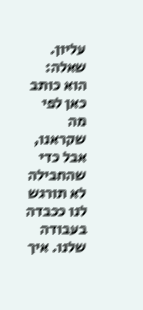עליון.
שאלה: הוא כותב כאן לפי מה שקראנו, אבל כדי שהחבילה לא תורגש לנו ככבדה בעבודה שלנו. איך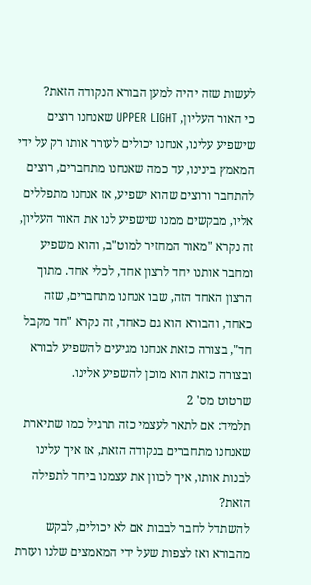לעשות שזה יהיה למען הבורא הנקודה הזאת?
כי האור העליון, UPPER LIGHT שאנחנו רוצים שישפיע עלינו, אנחנו יכולים לעורר אותו רק על ידי המאמץ בינינו, עד כמה שאנחנו מתחברים, רוצים להתחבר ורוצים שהוא ישפיע, אז אנחנו מתפללים אליו, מבקשים ממנו שישפיע לנו את האור העליון, זה נקרא "מאור המחזיר למוט"ב, והוא משפיע ומחבר אותנו יחד לרצון אחד, לכלי אחד. מתוך הרצון האחד הזה, שבו אנחנו מתחברים, שזה כאחד, והבורא הוא גם כאחד, זה נקרא "חד מקבל חד", בצורה כזאת אנחנו מגיעים להשפיע לבורא ובצורה כזאת הוא מוכן להשפיע אלינו.
שרטוט מס' 2
תלמיד: אם לתאר לעצמי כזה תרגיל כמו שתיארת שאנחנו מתחברים בנקודה הזאת, אז איך עלינו לבנות אותו, איך לכוון את עצמנו ביחד לתפילה הזאת?
להשתדל לחבר לבבות אם לא יכולים, לבקש מהבורא ואז לצפות שעל ידי המאמצים שלנו ועזרת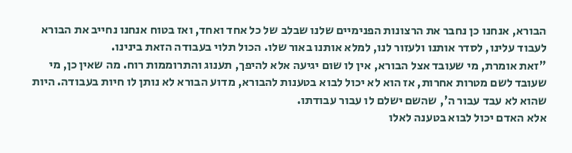הבורא, אנחנו כן נחבר את הרצונות הפנימיים שלנו שבלב של כל אחד ואחד, ואז בטוח אנחנו נחייב את הבורא לעבוד עלינו, לסדר אותנו ולעזור לנו, למלא אותנו באור שלו. הכול תלוי בעבודה הזאת בינינו.
"זאת אומרת, מי שעובד אצל הבורא, אין לו שום יגיעה אלא להיפך, תענוג והתרוממות רוח. מה שאין כן, מי שעובד לשם מטרות אחרות, אז הוא לא יכול לבוא בטענות להבורא, מדוע הבורא לא נותן לו חיות בעבודה. היות שהוא לא עבד עבור ה', שהשם ישלם לו עבור עבודתו.
אלא האדם יכול לבוא בטענה לאלו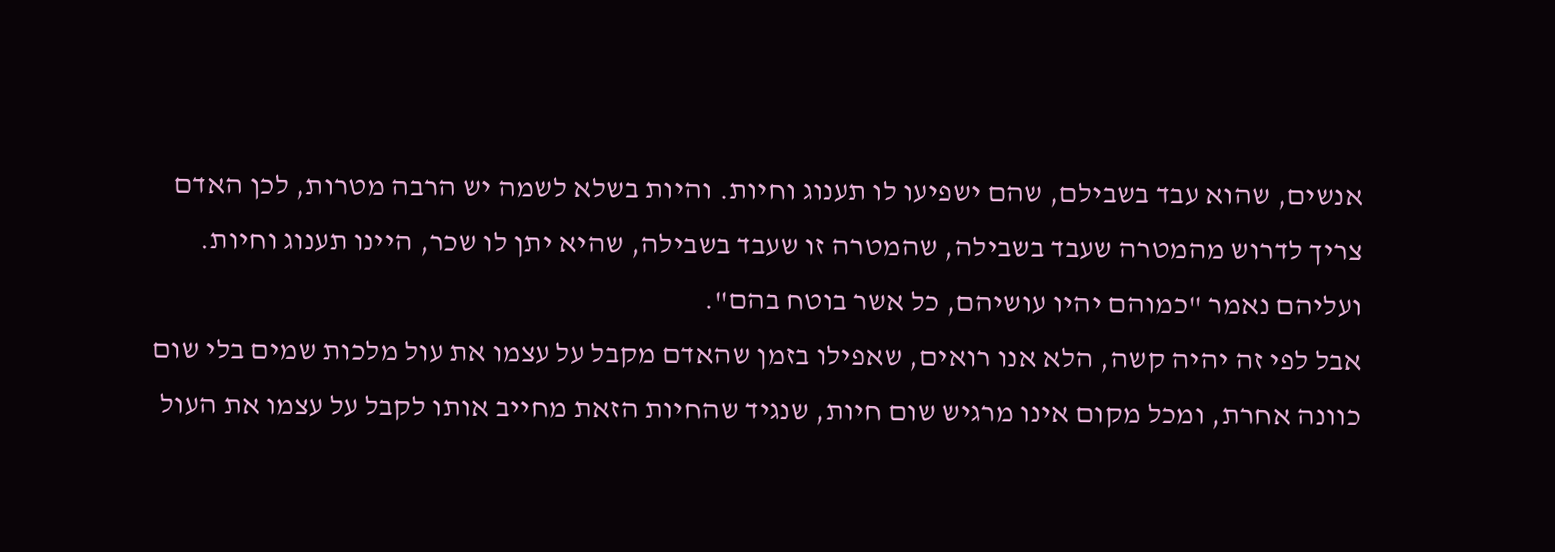אנשים, שהוא עבד בשבילם, שהם ישפיעו לו תענוג וחיות. והיות בשלא לשמה יש הרבה מטרות, לכן האדם צריך לדרוש מהמטרה שעבד בשבילה, שהמטרה זו שעבד בשבילה, שהיא יתן לו שכר, היינו תענוג וחיות. ועליהם נאמר "כמוהם יהיו עושיהם, כל אשר בוטח בהם".
אבל לפי זה יהיה קשה, הלא אנו רואים, שאפילו בזמן שהאדם מקבל על עצמו את עול מלכות שמים בלי שום כוונה אחרת, ומכל מקום אינו מרגיש שום חיות, שנגיד שהחיות הזאת מחייב אותו לקבל על עצמו את העול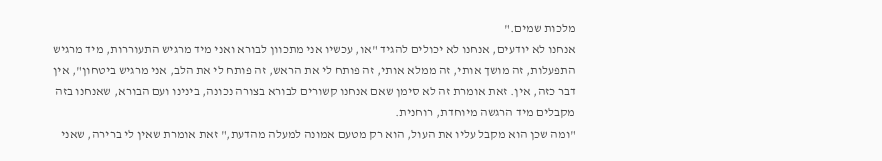מלכות שמים."
אנחנו לא יודעים, אנחנו לא יכולים להגיד "או, עכשיו אני מתכוון לבורא ואני מיד מרגיש התעוררות, מיד מרגיש התפעלות, זה מושך אותי, זה ממלא אותי, זה פותח לי את הראש, זה פותח לי את הלב, אני מרגיש ביטחון", אין דבר כזה, אין. זאת אומרת זה לא סימן שאם אנחנו קשורים לבורא בצורה נכונה, בינינו ועם הבורא, שאנחנו בזה מקבלים מיד הרגשה מיוחדת, רוחנית.
"ומה שכן הוא מקבל עליו את העול, הוא רק מטעם אמונה למעלה מהדעת," זאת אומרת שאין לי ברירה, שאני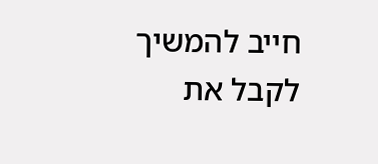חייב להמשיך לקבל את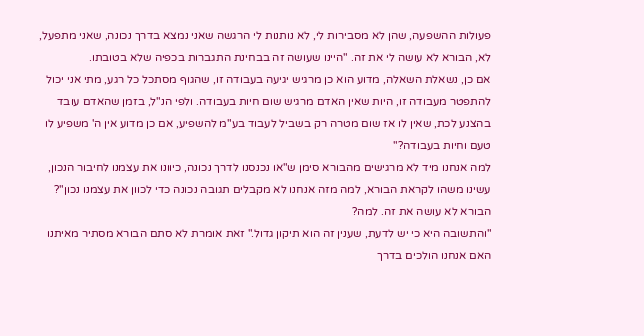פעולות ההשפעה, שהן לא מסבירות לי, לא נותנות לי הרגשה שאני נמצא בדרך נכונה, שאני מתפעל, לא, הבורא לא עושה לי את זה. "היינו שעושה זה בבחינת התגברות בכפיה שלא בטובתו.
אם כן, נשאלת השאלה, מדוע הוא כן מרגיש יגיעה בעבודה זו, שהגוף מסתכל כל רגע, מתי אני יכול להתפטר מעבודה זו, היות שאין האדם מרגיש שום חיות בעבודה. ולפי הנ"ל, בזמן שהאדם עובד בהצנע לכת, שאין לו אז שום מטרה רק בשביל לעבוד בע"מ להשפיע, אם כן מדוע אין ה' משפיע לו טעם וחיות בעבודה?"
למה אנחנו מיד לא מרגישים מהבורא סימן ש"או נכנסנו לדרך נכונה, כיוונו את עצמנו לחיבור הנכון, עשינו משהו לקראת הבורא, למה מזה אנחנו לא מקבלים תגובה נכונה כדי לכוון את עצמנו נכון"? הבורא לא עושה את זה. למה?
"והתשובה היא כי יש לדעת, שענין זה הוא תיקון גדול." זאת אומרת לא סתם הבורא מסתיר מאיתנו האם אנחנו הולכים בדרך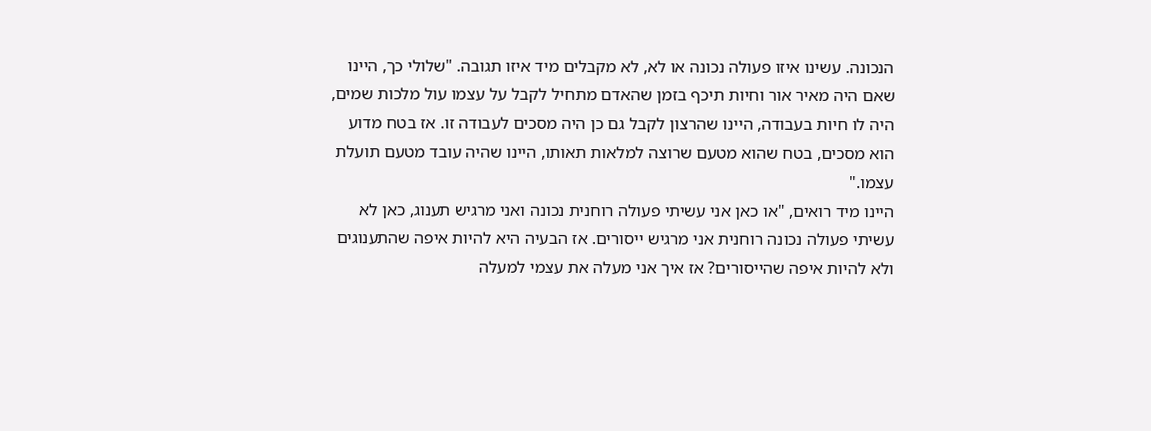הנכונה. עשינו איזו פעולה נכונה או לא, לא מקבלים מיד איזו תגובה. "שלולי כך, היינו שאם היה מאיר אור וחיות תיכף בזמן שהאדם מתחיל לקבל על עצמו עול מלכות שמים, היה לו חיות בעבודה, היינו שהרצון לקבל גם כן היה מסכים לעבודה זו. אז בטח מדוע הוא מסכים, בטח שהוא מטעם שרוצה למלאות תאותו, היינו שהיה עובד מטעם תועלת עצמו."
היינו מיד רואים, "או כאן אני עשיתי פעולה רוחנית נכונה ואני מרגיש תענוג, כאן לא עשיתי פעולה נכונה רוחנית אני מרגיש ייסורים. אז הבעיה היא להיות איפה שהתענוגים ולא להיות איפה שהייסורים? אז איך אני מעלה את עצמי למעלה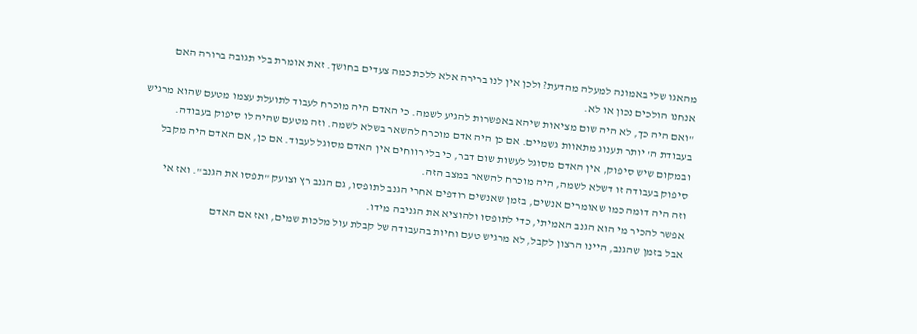מהאגו שלי באמונה למעלה מהדעת? ולכן אין לנו ברירה אלא ללכת כמה צעדים בחושך. זאת אומרת בלי תגובה ברורה האם אנחנו הולכים נכון או לא.
"ואם היה כך, לא היה שום מציאות שיהא באפשרות להגיע לשמה. כי האדם היה מוכרח לעבוד לתועלת עצמו מטעם שהוא מרגיש בעבודת ה' יותר תענוג מתאוות גשמיים. אם כן היה אדם מוכרח להשאר בשלא לשמה. וזה מטעם שהיה לו סיפוק בעבודה. ובמקום שיש סיפוק, אין האדם מסוגל לעשות שום דבר, כי בלי רווחים אין האדם מסוגל לעבוד. אם כן, אם האדם היה מקבל סיפוק בעבודה זו דשלא לשמה, היה מוכרח להשאר במצב הזה.
וזה היה דומה כמו שאומרים אנשים, בזמן שאנשים רודפים אחרי הגנב לתופסו, גם הגנב רץ וצועק "תפסו את הגנב". ואז אי אפשר להכיר מי הוא הגנב האמיתי, כדי לתופסו ולהוציא את הגניבה מידו.
אבל בזמן שהגנב, היינו הרצון לקבל, לא מרגיש טעם וחיות בהעבודה של קבלת עול מלכות שמים, ואז אם האדם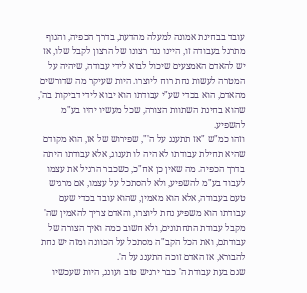עובד בבחינת אמונה למעלה מהדעת, בדרך הכפיה, והגוף מתרגל בעבודה זו, היינו נגד רצונו של הרצון לקבל שלו, אז יש להאדם האמצעים שיכול לבוא לידי עבודה, שיהיה על המטרה לעשות נחת רוח ליוצרו. היות שעיקר מה שדורשים מהאדם, הוא בכדי שע"י עבודתו הוא יבוא לידי דביקות בה', שהוא בחינת השתוות הצורה, שכל מעשיו יהיו בע"מ להשפיע.
וזהו כמ"ש "אז תתענג על ה'", שפירוש של אז, הוא מקודם שהיא תחילת עבודתו לא היה לו תענוג, אלא עבודתו היתה בדרך הכפיה. מה שאין כן אח"כ, כשכבר הרגיל את עצמו לעבוד בע"מ להשפיע, ולא להסתכל על עצמו, אם מרגיש טעם בעבודה, אלא הוא מאמין, שהוא עובד בכדי שעם עבודתו הוא משפיע נחת ליוצרו, והאדם צריך להאמין שה' מקבל עבודת התחתונים, ולא חשוב כמה ואיך הצורה של עבודתם, ואת הכל הקב"ה מסתכל על הכוונה ומזה יש נחת להבורא, אז האדם זוכה התענג על ה'.
שגם בעת עבודת ה' כבר ירגיש טוב ועונג, היות שעכשיו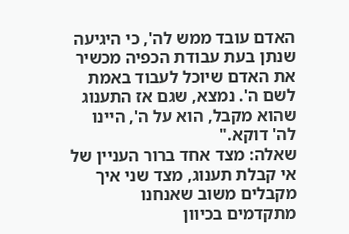האדם עובד ממש לה', כי היגיעה שנתן בעת עבודת הכפיה מכשיר את האדם שיוכל לעבוד באמת לשם ה'. נמצא, שגם אז התענוג שהוא מקבל, הוא על ה', היינו לה' דוקא."
שאלה: מצד אחד ברור העניין של אי קבלת תענוג, מצד שני איך מקבלים משוב שאנחנו מתקדמים בכיוון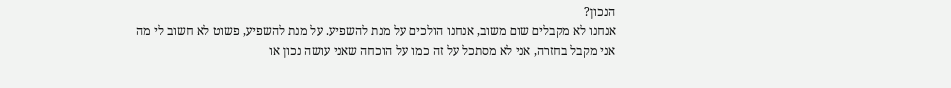הנכון?
אנחנו לא מקבלים שום משוב, אנחנו הולכים על מנת להשפיע. על מנת להשפיע, פשוט לא חשוב לי מה אני מקבל בחזרה, אני לא מסתכל על זה כמו על הוכחה שאני עושה נכון או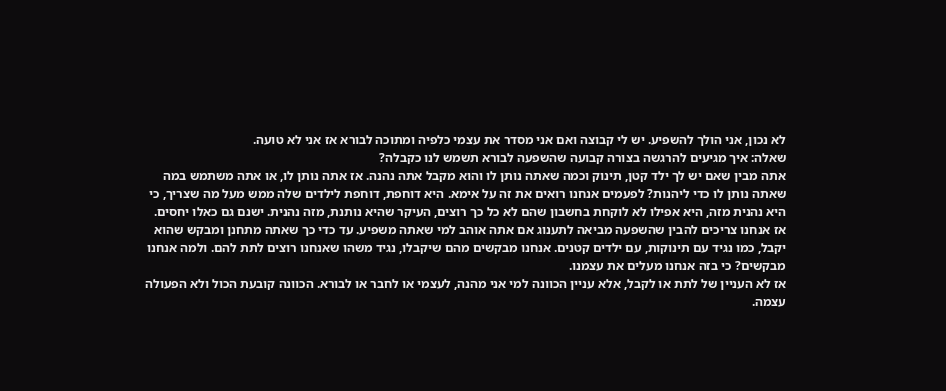לא נכון, אני הולך להשפיע. יש לי קבוצה ואם אני מסדר את עצמי כלפיה ומתוכה לבורא אז אני לא טועה.
שאלה: איך מגיעים להרגשה בצורה קבועה שהשפעה לבורא תשמש לנו כקבלה?
אתה מבין שאם יש לך ילד קטן, תינוק וכמה שאתה נותן לו והוא מקבל אתה נהנה. אז אתה נותן לו, או אתה משתמש במה שאתה נותן לו כדי ליהנות? לפעמים אנחנו רואים את זה על אימא. היא דוחפת, דוחפת לילדים שלה ממש מעל מה שצריך, כי היא נהנית מזה, היא אפילו לא לוקחת בחשבון שהם לא כל כך רוצים, העיקר שהיא נותנת, מזה נהנית. ישנם גם כאלו יחסים.
אז אנחנו צריכים להבין שהשפעה מביאה לתענוג אם אתה אוהב למי שאתה משפיע. עד כדי כך שאתה מתחנן ומבקש שהוא יקבל, כמו נגיד עם תינוקות, עם ילדים קטנים. אנחנו מבקשים מהם שיקבלו, נגיד משהו שאנחנו רוצים לתת להם. ולמה אנחנו מבקשים? כי בזה אנחנו מעלים את עצמנו.
אז לא העניין של לתת או לקבל, אלא עניין הכוונה למי אני מהנה, לעצמי או לחבר או לבורא. הכוונה קובעת הכול ולא הפעולה עצמה.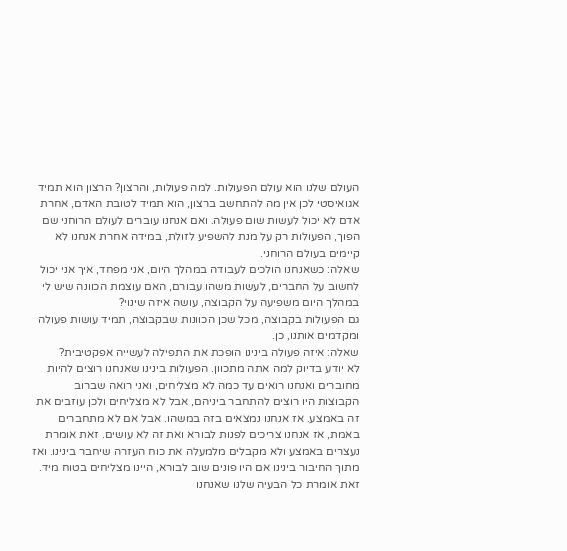העולם שלנו הוא עולם הפעולות. למה פעולות, והרצון? הרצון הוא תמיד אגואיסטי לכן אין מה להתחשב ברצון, הוא תמיד לטובת האדם, אחרת אדם לא יכול לעשות שום פעולה. ואם אנחנו עוברים לעולם הרוחני שם הפוך, הפעולות רק על מנת להשפיע לזולת, במידה אחרת אנחנו לא קיימים בעולם הרוחני.
שאלה: כשאנחנו הולכים לעבודה במהלך היום, אני מפחד, איך אני יכול לחשוב על החברים, לעשות משהו עבורם, האם עוצמת הכוונה שיש לי במהלך היום משפיעה על הקבוצה, עושה איזה שינוי?
גם הפעולות בקבוצה, מכל שכן הכוונות שבקבוצה, תמיד עושות פעולה ומקדמים אותנו, כן.
שאלה: איזה פעולה בינינו הופכת את התפילה לעשייה אפקטיבית?
לא יודע בדיוק למה אתה מתכוון. הפעולות בינינו שאנחנו רוצים להיות מחוברים ואנחנו רואים עד כמה לא מצליחים, ואני רואה שברוב הקבוצות היו רוצים להתחבר ביניהם, אבל לא מצליחים ולכן עוזבים את זה באמצע. אז אנחנו נמצאים בזה במשהו. אבל אם לא מתחברים באמת, אז אנחנו צריכים לפנות לבורא ואת זה לא עושים. זאת אומרת נעצרים באמצע ולא מקבלים מלמעלה את כוח העזרה שיחבר בינינו. ואז מתוך החיבור בינינו אם היו פונים שוב לבורא, היינו מצליחים בטוח מיד.
זאת אומרת כל הבעיה שלנו שאנחנו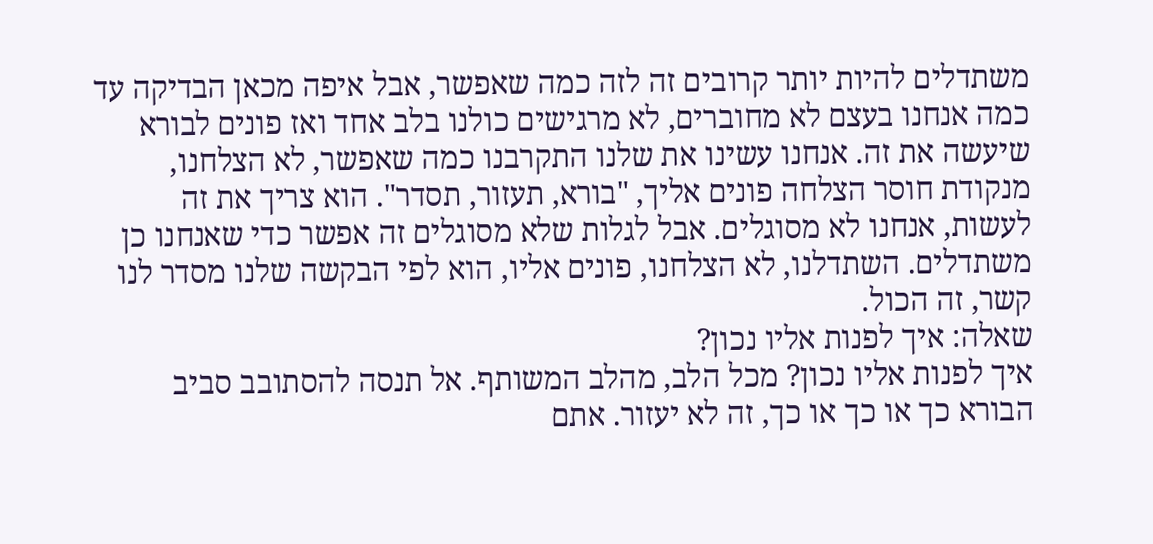משתדלים להיות יותר קרובים זה לזה כמה שאפשר, אבל איפה מכאן הבדיקה עד כמה אנחנו בעצם לא מחוברים, לא מרגישים כולנו בלב אחד ואז פונים לבורא שיעשה את זה. אנחנו עשינו את שלנו התקרבנו כמה שאפשר, לא הצלחנו, מנקודת חוסר הצלחה פונים אליך, "בורא, תעזור, תסדר". הוא צריך את זה לעשות, אנחנו לא מסוגלים. אבל לגלות שלא מסוגלים זה אפשר כדי שאנחנו כן משתדלים. השתדלנו, לא הצלחנו, פונים אליו, הוא לפי הבקשה שלנו מסדר לנו קשר, זה הכול.
שאלה: איך לפנות אליו נכון?
איך לפנות אליו נכון? מכל הלב, מהלב המשותף. אל תנסה להסתובב סביב הבורא כך או כך או כך, זה לא יעזור. אתם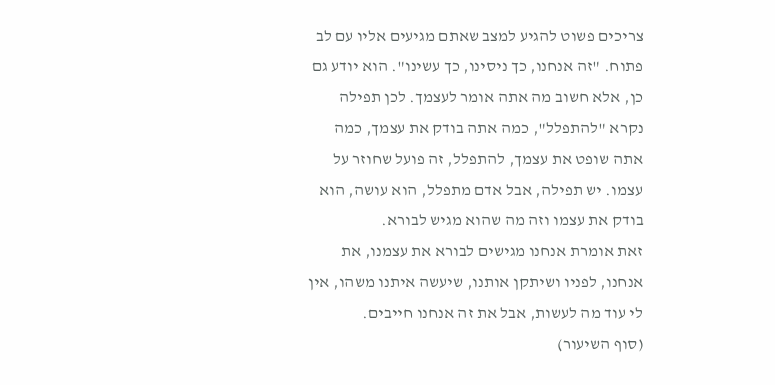צריכים פשוט להגיע למצב שאתם מגיעים אליו עם לב פתוח. "זה אנחנו, כך ניסינו, כך עשינו". הוא יודע גם כן, אלא חשוב מה אתה אומר לעצמך. לכן תפילה נקרא "להתפלל", כמה אתה בודק את עצמך, כמה אתה שופט את עצמך, להתפלל, זה פועל שחוזר על עצמו. יש תפילה, אבל אדם מתפלל, הוא עושה, הוא בודק את עצמו וזה מה שהוא מגיש לבורא.
זאת אומרת אנחנו מגישים לבורא את עצמנו, את אנחנו, לפניו ושיתקן אותנו, שיעשה איתנו משהו, אין לי עוד מה לעשות, אבל את זה אנחנו חייבים.
(סוף השיעור)